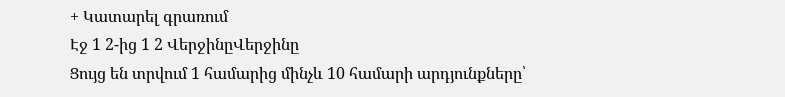+ Կատարել գրառում
Էջ 1 2-ից 1 2 ՎերջինըՎերջինը
Ցույց են տրվում 1 համարից մինչև 10 համարի արդյունքները՝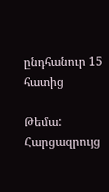ընդհանուր 15 հատից

Թեմա: Հարցազրույց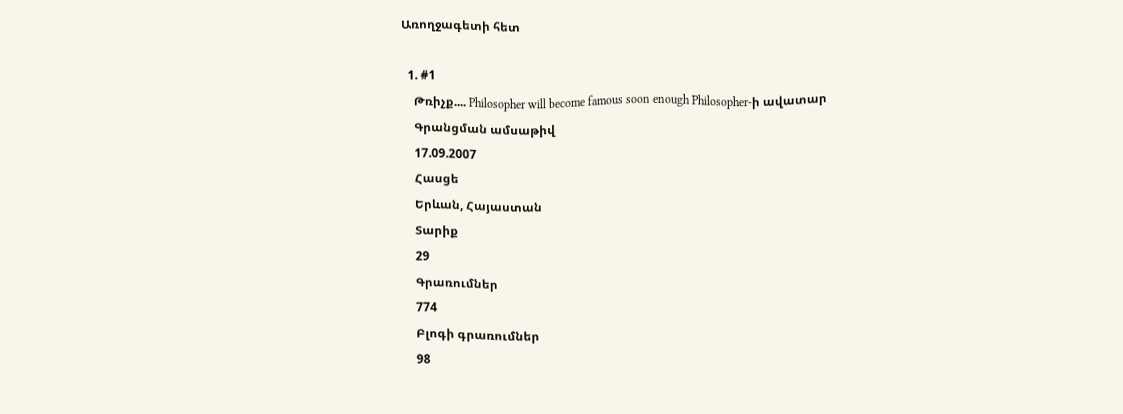Առողջագետի հետ

  1. #1
    Թռիչք.... Philosopher will become famous soon enough Philosopher-ի ավատար
    Գրանցման ամսաթիվ
    17.09.2007
    Հասցե
    Երևան, Հայաստան
    Տարիք
    29
    Գրառումներ
    774
    Բլոգի գրառումներ
    98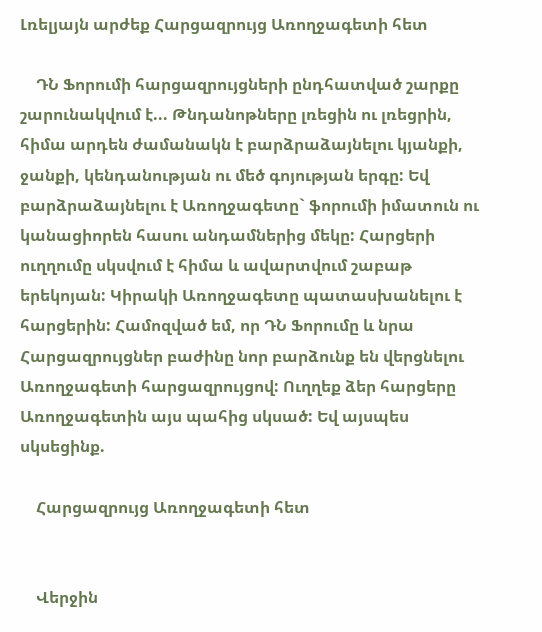Լռելյայն արժեք Հարցազրույց Առողջագետի հետ

    ԴՆ Ֆորումի հարցազրույցների ընդհատված շարքը շարունակվում է... Թնդանոթները լռեցին ու լռեցրին, հիմա արդեն ժամանակն է բարձրաձայնելու կյանքի, ջանքի, կենդանության ու մեծ գոյության երգը: Եվ բարձրաձայնելու է Առողջագետը` ֆորումի իմատուն ու կանացիորեն հասու անդամներից մեկը: Հարցերի ուղղումը սկսվում է հիմա և ավարտվում շաբաթ երեկոյան: Կիրակի Առողջագետը պատասխանելու է հարցերին: Համոզված եմ, որ ԴՆ Ֆորումը և նրա Հարցազրույցներ բաժինը նոր բարձունք են վերցնելու Առողջագետի հարցազրույցով: Ուղղեք ձեր հարցերը Առողջագետին այս պահից սկսած: Եվ այսպես սկսեցինք.

    Հարցազրույց Առողջագետի հետ


    Վերջին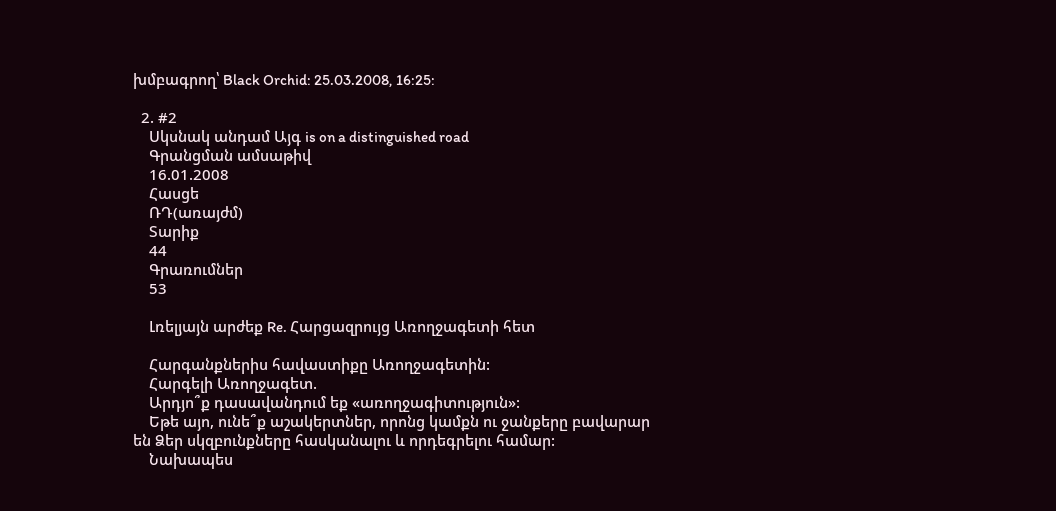խմբագրող՝ Black Orchid: 25.03.2008, 16:25:

  2. #2
    Սկսնակ անդամ Այգ is on a distinguished road
    Գրանցման ամսաթիվ
    16.01.2008
    Հասցե
    ՌԴ(առայժմ)
    Տարիք
    44
    Գրառումներ
    53

    Լռելյայն արժեք Re. Հարցազրույց Առողջագետի հետ

    Հարգանքներիս հավաստիքը Առողջագետին:
    Հարգելի Առողջագետ.
    Արդյո՞ք դասավանդում եք «առողջագիտություն»:
    Եթե այո, ունե՞ք աշակերտներ, որոնց կամքն ու ջանքերը բավարար են Ձեր սկզբունքները հասկանալու և որդեգրելու համար:
    Նախապես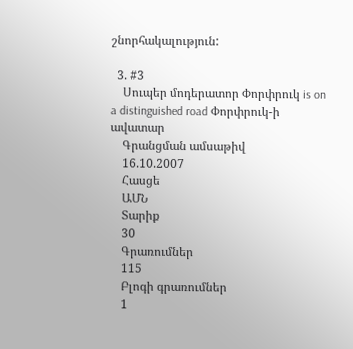շնորհակալություն:

  3. #3
    Սուպեր մոդերատոր Փորփրուկ is on a distinguished road Փորփրուկ-ի ավատար
    Գրանցման ամսաթիվ
    16.10.2007
    Հասցե
    ԱՄՆ
    Տարիք
    30
    Գրառումներ
    115
    Բլոգի գրառումներ
    1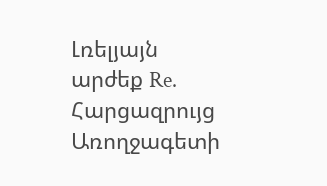Լռելյայն արժեք Re. Հարցազրույց Առողջագետի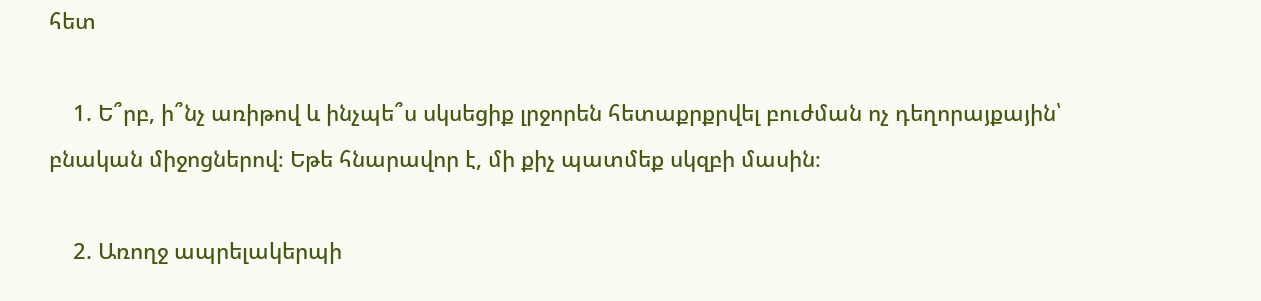հետ

    1. Ե՞րբ, ի՞նչ առիթով և ինչպե՞ս սկսեցիք լրջորեն հետաքրքրվել բուժման ոչ դեղորայքային՝ բնական միջոցներով։ Եթե հնարավոր է, մի քիչ պատմեք սկզբի մասին։

    2. Առողջ ապրելակերպի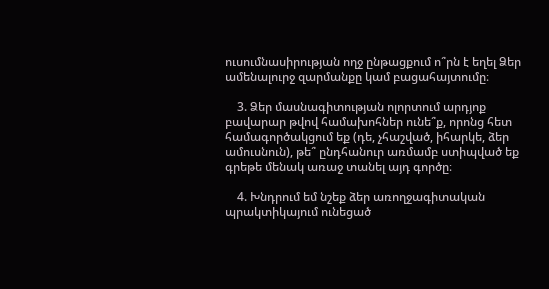ուսումնասիրության ողջ ընթացքում ո՞րն է եղել Ձեր ամենալուրջ զարմանքը կամ բացահայտումը։

    3. Ձեր մասնագիտության ոլորտում արդյոք բավարար թվով համախոհներ ունե՞ք, որոնց հետ համագործակցում եք (դե, չհաշված, իհարկե, ձեր ամուսնուն), թե՞ ընդհանուր առմամբ ստիպված եք գրեթե մենակ առաջ տանել այդ գործը։

    4. Խնդրում եմ նշեք ձեր առողջագիտական պրակտիկայում ունեցած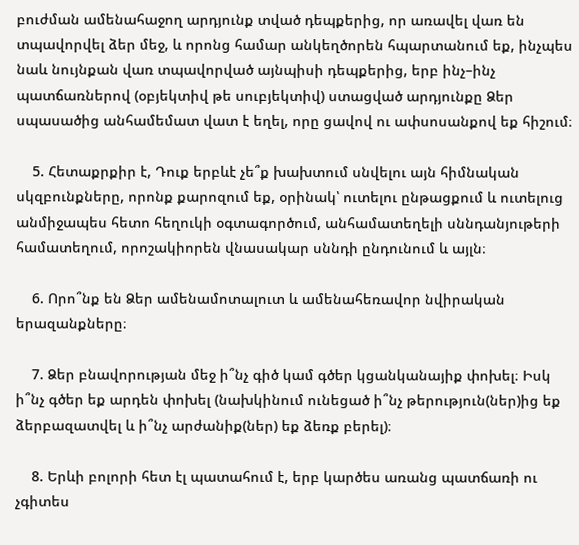բուժման ամենահաջող արդյունք տված դեպքերից, որ առավել վառ են տպավորվել ձեր մեջ, և որոնց համար անկեղծորեն հպարտանում եք, ինչպես նաև նույնքան վառ տպավորված այնպիսի դեպքերից, երբ ինչ–ինչ պատճառներով (օբյեկտիվ թե սուբյեկտիվ) ստացված արդյունքը Ձեր սպասածից անհամեմատ վատ է եղել, որը ցավով ու ափսոսանքով եք հիշում։

    5. Հետաքրքիր է, Դուք երբևէ չե՞ք խախտում սնվելու այն հիմնական սկզբունքները, որոնք քարոզում եք, օրինակ՝ ուտելու ընթացքում և ուտելուց անմիջապես հետո հեղուկի օգտագործում, անհամատեղելի սննդանյութերի համատեղում, որոշակիորեն վնասակար սննդի ընդունում և այլն։

    6. Որո՞նք են Ձեր ամենամոտալուտ և ամենահեռավոր նվիրական երազանքները։

    7. Ձեր բնավորության մեջ ի՞նչ գիծ կամ գծեր կցանկանայիք փոխել։ Իսկ ի՞նչ գծեր եք արդեն փոխել (նախկինում ունեցած ի՞նչ թերություն(ներ)ից եք ձերբազատվել և ի՞նչ արժանիք(ներ) եք ձեռք բերել)։

    8. Երևի բոլորի հետ էլ պատահում է, երբ կարծես առանց պատճառի ու չգիտես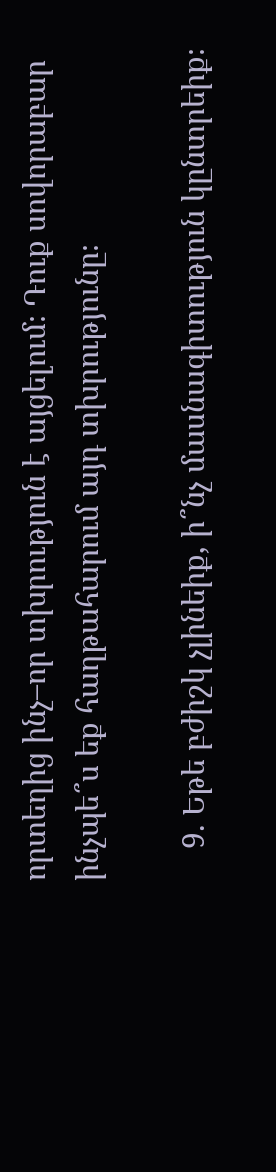որտեղից ինչ–որ տխրություն է այցելում։ Դուք սովորաբար ինչպե՞ս եք հաղթահարում այդ տխրությունը։

    9. Եթե բժիշկ չլինեիք, ի՞նչ մասնագիտություն կընտրեիք։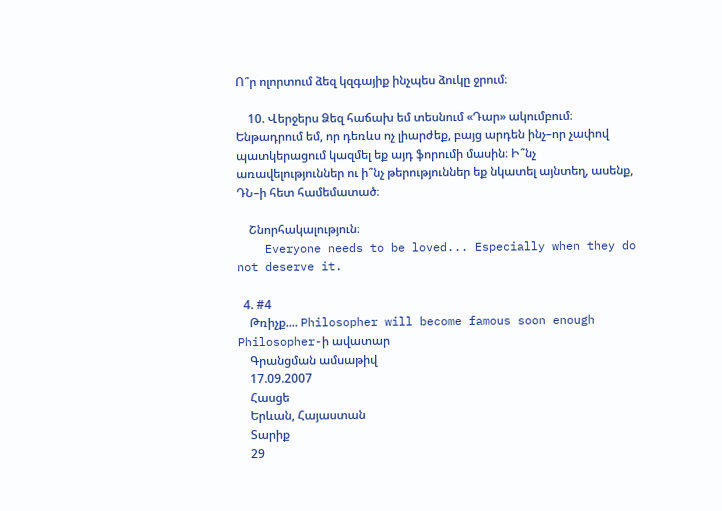Ո՞ր ոլորտում ձեզ կզգայիք ինչպես ձուկը ջրում։

    10. Վերջերս Ձեզ հաճախ եմ տեսնում «Դար» ակումբում։ Ենթադրում եմ, որ դեռևս ոչ լիարժեք, բայց արդեն ինչ–որ չափով պատկերացում կազմել եք այդ ֆորումի մասին։ Ի՞նչ առավելություններ ու ի՞նչ թերություններ եք նկատել այնտեղ, ասենք, ԴՆ–ի հետ համեմատած։

    Շնորհակալություն։
    Everyone needs to be loved... Especially when they do not deserve it.

  4. #4
    Թռիչք.... Philosopher will become famous soon enough Philosopher-ի ավատար
    Գրանցման ամսաթիվ
    17.09.2007
    Հասցե
    Երևան, Հայաստան
    Տարիք
    29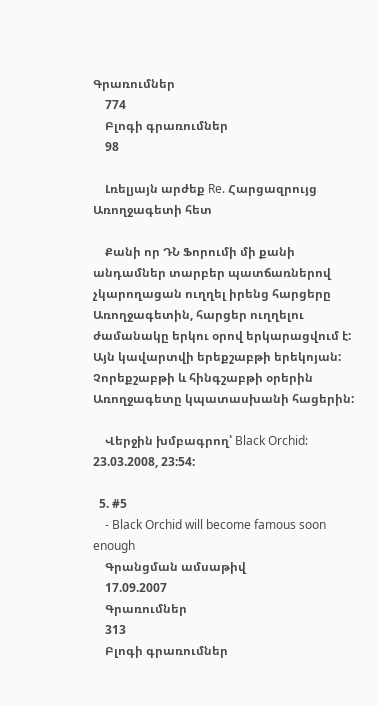Գրառումներ
    774
    Բլոգի գրառումներ
    98

    Լռելյայն արժեք Re. Հարցազրույց Առողջագետի հետ

    Քանի որ ԴՆ Ֆորումի մի քանի անդամներ տարբեր պատճառներով չկարողացան ուղղել իրենց հարցերը Առողջագետին, հարցեր ուղղելու ժամանակը երկու օրով երկարացվում է: Այն կավարտվի երեքշաբթի երեկոյան: Չորեքշաբթի և հինգշաբթի օրերին Առողջագետը կպատասխանի հացերին:

    Վերջին խմբագրող՝ Black Orchid: 23.03.2008, 23:54:

  5. #5
    - Black Orchid will become famous soon enough
    Գրանցման ամսաթիվ
    17.09.2007
    Գրառումներ
    313
    Բլոգի գրառումներ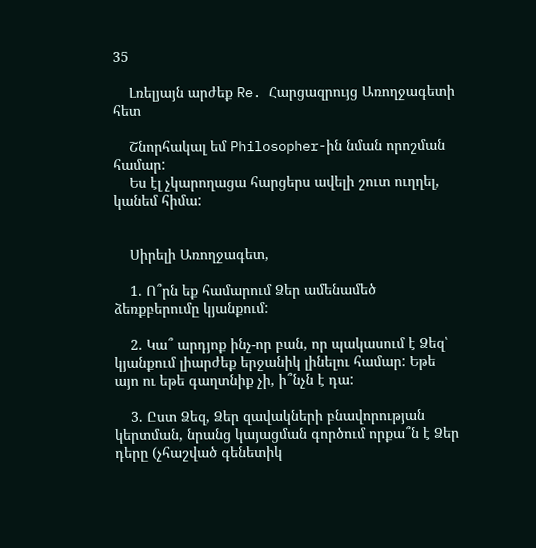35

    Լռելյայն արժեք Re. Հարցազրույց Առողջագետի հետ

    Շնորհակալ եմ Philosopher-ին նման որոշման համար:
    Ես էլ չկարողացա հարցերս ավելի շուտ ուղղել, կանեմ հիմա:


    Սիրելի Առողջագետ,

    1. Ո՞րն եք համարում Ձեր ամենամեծ ձեռքբերումը կյանքում:

    2. Կա՞ արդյոք ինչ-որ բան, որ պակասում է Ձեզ՝ կյանքում լիարժեք երջանիկ լինելու համար: Եթե այո ու եթե գաղտնիք չի, ի՞նչն է դա:

    3. Ըստ Ձեզ, Ձեր զավակների բնավորության կերտման, նրանց կայացման գործում որքա՞ն է Ձեր դերը (չհաշված գենետիկ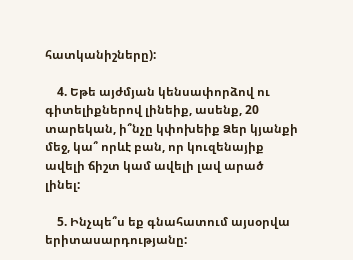հատկանիշները):

    4. Եթե այժմյան կենսափորձով ու գիտելիքներով լինեիք, ասենք, 20 տարեկան, ի՞նչը կփոխեիք Ձեր կյանքի մեջ, կա՞ որևէ բան, որ կուզենայիք ավելի ճիշտ կամ ավելի լավ արած լինել:

    5. Ինչպե՞ս եք գնահատում այսօրվա երիտասարդությանը: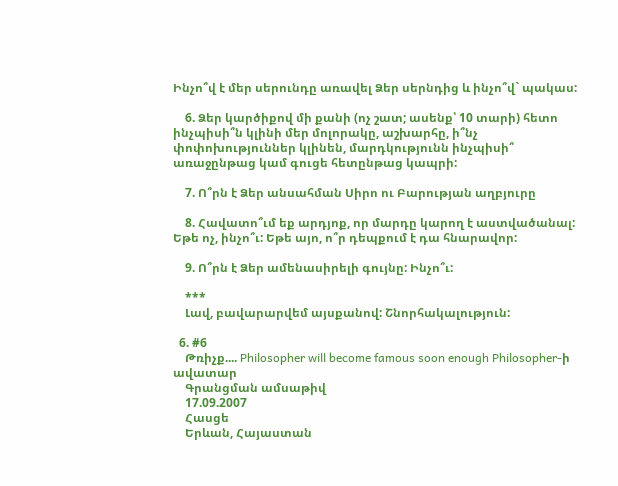Ինչո՞վ է մեր սերունդը առավել Ձեր սերնդից և ինչո՞վ` պակաս:

    6. Ձեր կարծիքով մի քանի (ոչ շատ; ասենք՝ 10 տարի) հետո ինչպիսի՞ն կլինի մեր մոլորակը, աշխարհը, ի՞նչ փոփոխություններ կլինեն, մարդկությունն ինչպիսի՞ առաջընթաց կամ գուցե հետընթաց կապրի:

    7. Ո՞րն է Ձեր անսահման Սիրո ու Բարության աղբյուրը

    8. Հավատո՞ւմ եք արդյոք, որ մարդը կարող է աստվածանալ: Եթե ոչ, ինչո՞ւ: Եթե այո, ո՞ր դեպքում է դա հնարավոր:

    9. Ո՞րն է Ձեր ամենասիրելի գույնը: Ինչո՞ւ:

    ***
    Լավ, բավարարվեմ այսքանով: Շնորհակալություն:

  6. #6
    Թռիչք.... Philosopher will become famous soon enough Philosopher-ի ավատար
    Գրանցման ամսաթիվ
    17.09.2007
    Հասցե
    Երևան, Հայաստան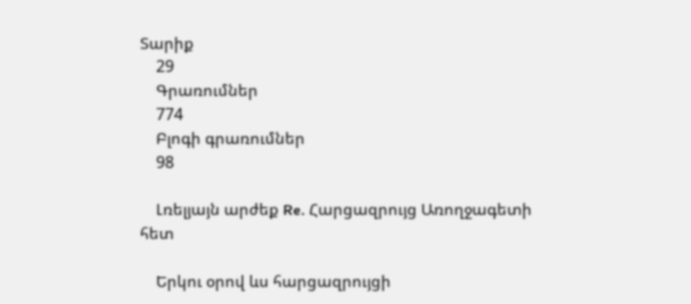Տարիք
    29
    Գրառումներ
    774
    Բլոգի գրառումներ
    98

    Լռելյայն արժեք Re. Հարցազրույց Առողջագետի հետ

    Երկու օրով ևս հարցազրույցի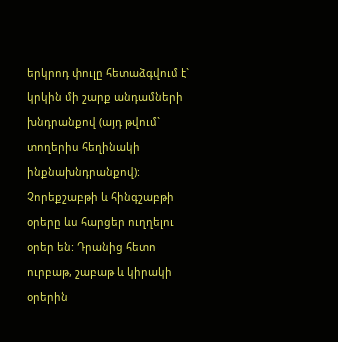երկրոդ փուլը հետաձգվում է` կրկին մի շարք անդամների խնդրանքով (այդ թվում` տողերիս հեղինակի ինքնախնդրանքով): Չորեքշաբթի և հինգշաբթի օրերը ևս հարցեր ուղղելու օրեր են: Դրանից հետո ուրբաթ, շաբաթ և կիրակի օրերին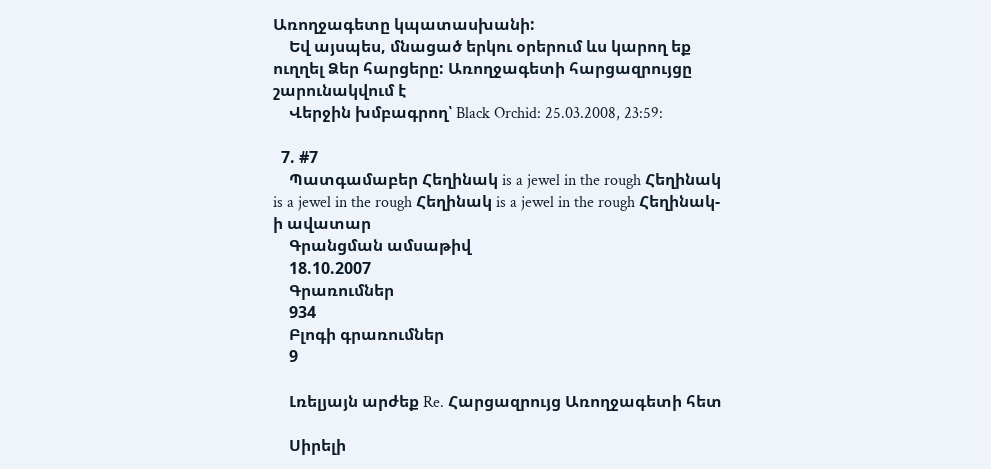Առողջագետը կպատասխանի:
    Եվ այսպես, մնացած երկու օրերում ևս կարող եք ուղղել Ձեր հարցերը: Առողջագետի հարցազրույցը շարունակվում է
    Վերջին խմբագրող՝ Black Orchid: 25.03.2008, 23:59:

  7. #7
    Պատգամաբեր Հեղինակ is a jewel in the rough Հեղինակ is a jewel in the rough Հեղինակ is a jewel in the rough Հեղինակ-ի ավատար
    Գրանցման ամսաթիվ
    18.10.2007
    Գրառումներ
    934
    Բլոգի գրառումներ
    9

    Լռելյայն արժեք Re. Հարցազրույց Առողջագետի հետ

    Սիրելի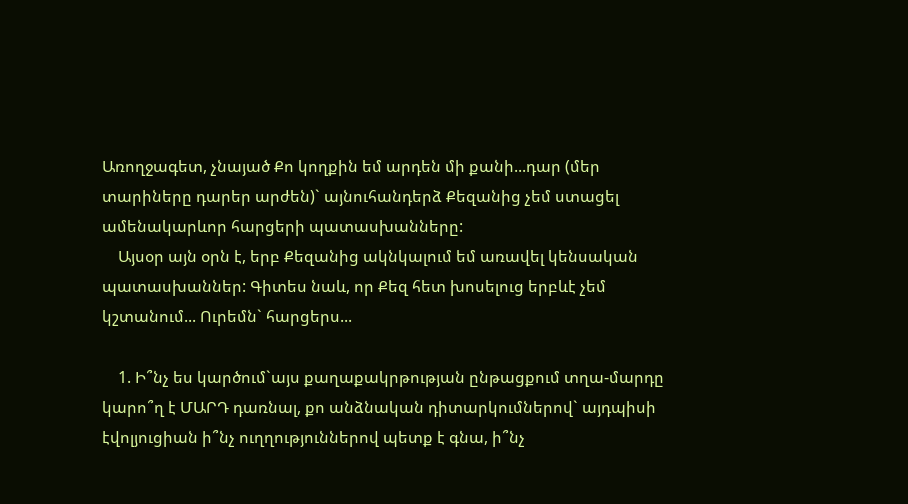Առողջագետ, չնայած Քո կողքին եմ արդեն մի քանի...դար (մեր տարիները դարեր արժեն)` այնուհանդերձ Քեզանից չեմ ստացել ամենակարևոր հարցերի պատասխանները:
    Այսօր այն օրն է, երբ Քեզանից ակնկալում եմ առավել կենսական պատասխաններ: Գիտես նաև, որ Քեզ հետ խոսելուց երբևէ չեմ կշտանում... Ուրեմն` հարցերս...

    1. Ի՞նչ ես կարծում`այս քաղաքակրթության ընթացքում տղա-մարդը կարո՞ղ է ՄԱՐԴ դառնալ, քո անձնական դիտարկումներով` այդպիսի էվոլյուցիան ի՞նչ ուղղություններով պետք է գնա, ի՞նչ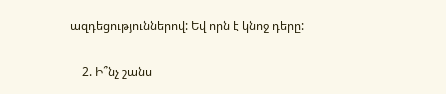ազդեցություններով: Եվ որն է կնոջ դերը:

    2. Ի՞նչ շանս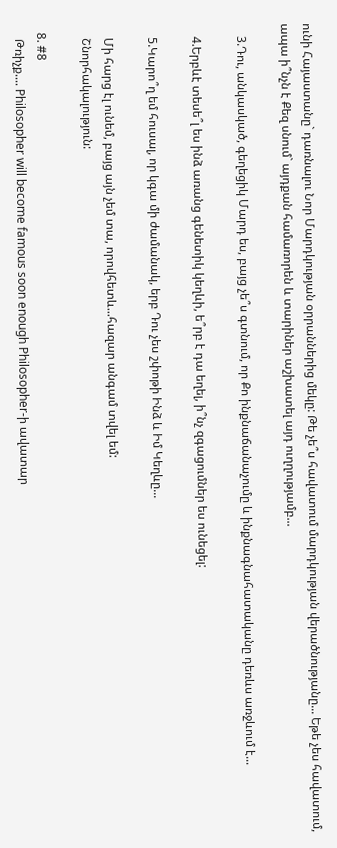ունի Հայաստանը` դառնալու Նոր Մարդկության օրրաններից մեկը: Թե չե՞ս հավատում մարդկության վերածնությանը... Եթե չես հավատում, ապա ի՞նչն է Քեզ սնում` այդքան համառորեն և տարիներ աշխատել այդ ուղղությամբ...

    3.Դու, անկասկած, գեղեցիկ Մարդ ես, բայց չե՞ս գտնում, որ Քո ինքնաճանաչումը և ինքնագնահատականը դեռևս առջևում է...

    4.Երբևէ տեսե՞լ ես ինձ առանց գենետիկ կեղևի, ե՞րբ է դա եղել, ի՞նչ զգացումներ ես ունեցել:

    5.Կարո՞ղ եմ հուսալ, որ կգա մի ժամանակ, երբ Դու չես շփոթի Ինձ և Իմ Կեղևը...

    Մի հարց էլ ունեմ, բայց այն չեմ տա, որովհետև...հազար անգամ տվել եմ:
    Շնորհակալություն:

  8. #8
    Թռիչք.... Philosopher will become famous soon enough Philosopher-ի ավատար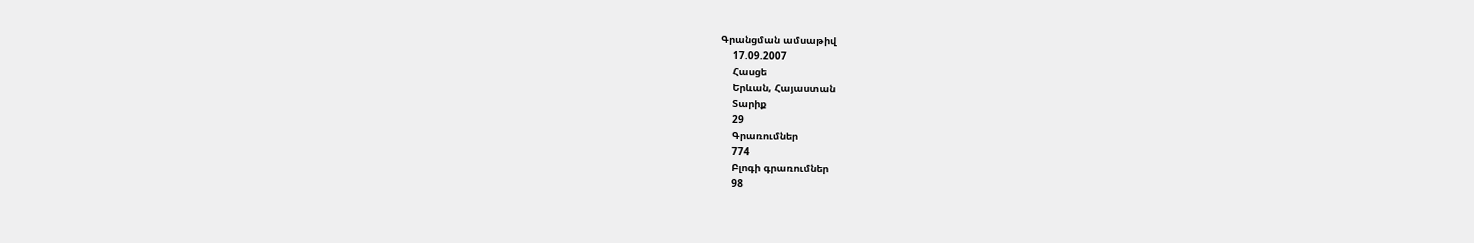Գրանցման ամսաթիվ
    17.09.2007
    Հասցե
    Երևան, Հայաստան
    Տարիք
    29
    Գրառումներ
    774
    Բլոգի գրառումներ
    98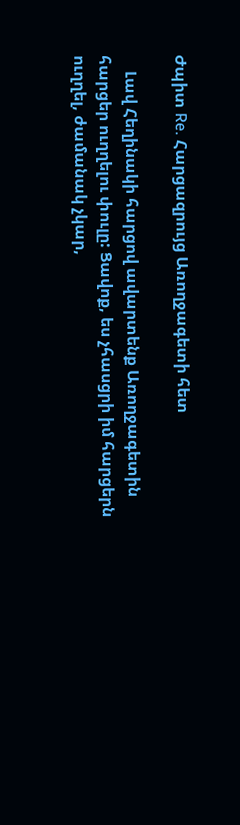Ժպիտ Re. Հարցազրույց Առողջագետի հետ

    Լավ Հեղինակի հարցով ավարտենք Առողջագետին հարցեր ուղղելու փուլը: Ցավոք, ես չհասցրի իմ հարցերն ուղղել, ժամանակ չկար,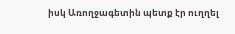իսկ Առողջագետին պետք էր ուղղել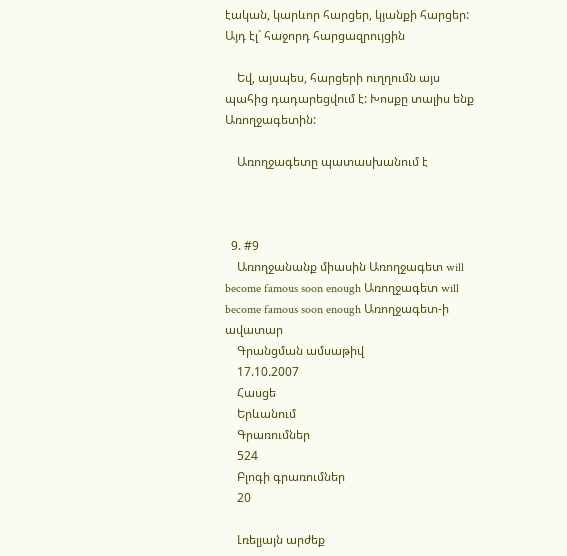էական, կարևոր հարցեր, կյանքի հարցեր: Այդ էլ` հաջորդ հարցազրույցին

    Եվ, այսպես, հարցերի ուղղումն այս պահից դադարեցվում է: Խոսքը տալիս ենք Առողջագետին:

    Առողջագետը պատասխանում է



  9. #9
    Առողջանանք միասին Առողջագետ will become famous soon enough Առողջագետ will become famous soon enough Առողջագետ-ի ավատար
    Գրանցման ամսաթիվ
    17.10.2007
    Հասցե
    Երևանում
    Գրառումներ
    524
    Բլոգի գրառումներ
    20

    Լռելյայն արժեք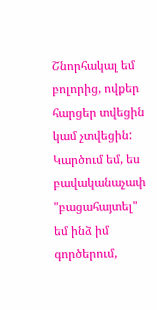Շնորհակալ եմ բոլորից, ովքեր հարցեր տվեցին կամ չտվեցին: Կարծում եմ, ես բավականաչափ "բացահայտել" եմ ինձ իմ գործերում,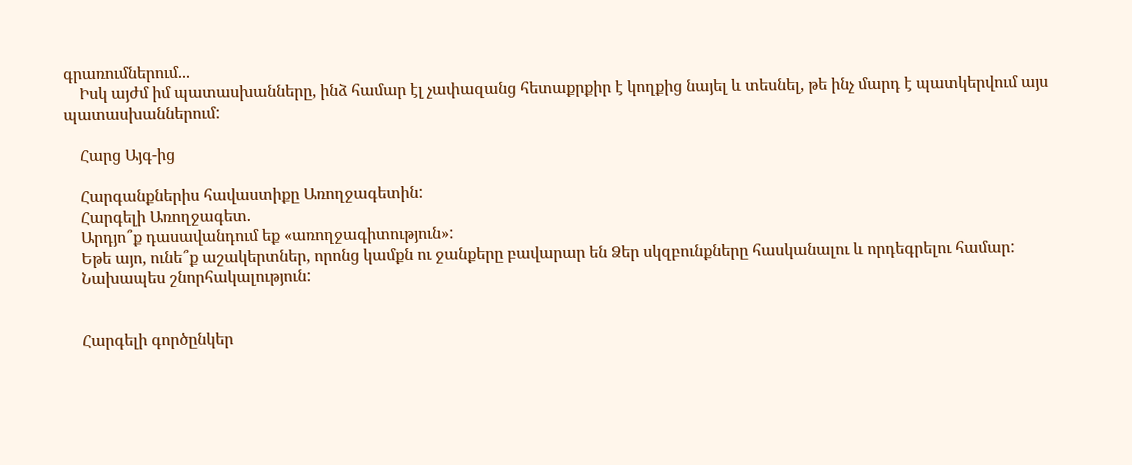գրառումներում...
    Իսկ այժմ իմ պատասխանները, ինձ համար էլ չափազանց հետաքրքիր է կողքից նայել և տեսնել, թե ինչ մարդ է պատկերվում այս պատասխաններում:

    Հարց Այգ-ից

    Հարգանքներիս հավաստիքը Առողջագետին:
    Հարգելի Առողջագետ.
    Արդյո՞ք դասավանդում եք «առողջագիտություն»:
    Եթե այո, ունե՞ք աշակերտներ, որոնց կամքն ու ջանքերը բավարար են Ձեր սկզբունքները հասկանալու և որդեգրելու համար:
    Նախապես շնորհակալություն:


    Հարգելի գործընկեր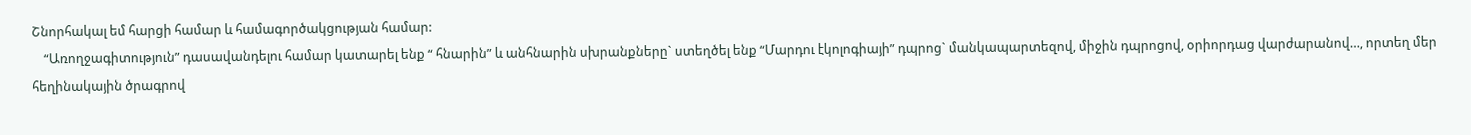Շնորհակալ եմ հարցի համար և համագործակցության համար:
    “Առողջագիտություն” դասավանդելու համար կատարել ենք “ հնարին” և անհնարին սխրանքները` ստեղծել ենք “Մարդու էկոլոգիայի” դպրոց` մանկապարտեզով, միջին դպրոցով, օրիորդաց վարժարանով…, որտեղ մեր հեղինակային ծրագրով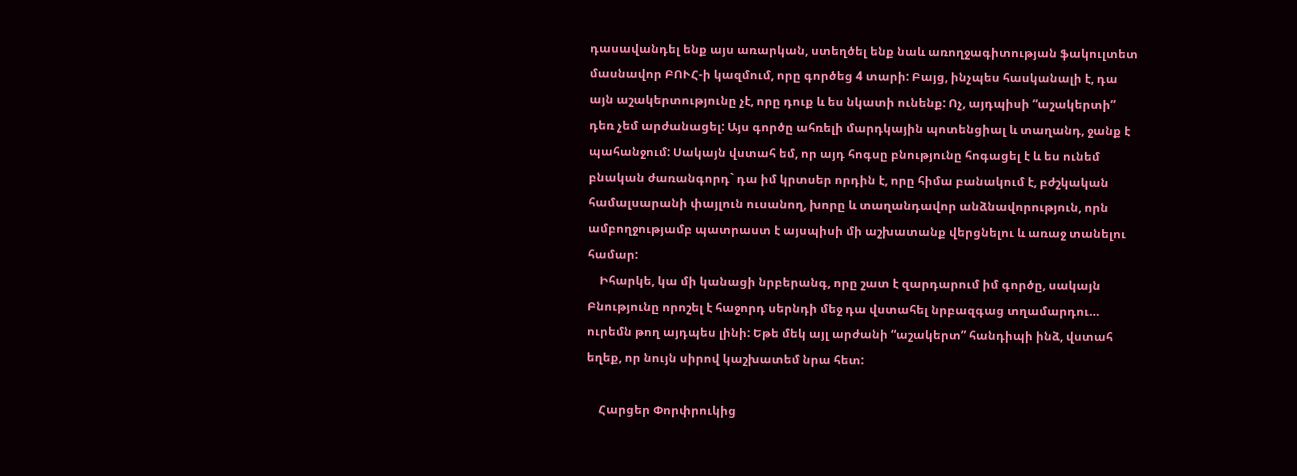դասավանդել ենք այս առարկան, ստեղծել ենք նաև առողջագիտության ֆակուլտետ մասնավոր ԲՈՒՀ-ի կազմում, որը գործեց 4 տարի: Բայց, ինչպես հասկանալի է, դա այն աշակերտությունը չէ, որը դուք և ես նկատի ունենք: Ոչ, այդպիսի “աշակերտի” դեռ չեմ արժանացել: Այս գործը ահռելի մարդկային պոտենցիալ և տաղանդ, ջանք է պահանջում: Սակայն վստահ եմ, որ այդ հոգսը բնությունը հոգացել է և ես ունեմ բնական ժառանգորդ` դա իմ կրտսեր որդին է, որը հիմա բանակում է, բժշկական համալսարանի փայլուն ուսանող, խորը և տաղանդավոր անձնավորություն, որն ամբողջությամբ պատրաստ է այսպիսի մի աշխատանք վերցնելու և առաջ տանելու համար:
    Իհարկե, կա մի կանացի նրբերանգ, որը շատ է զարդարում իմ գործը, սակայն Բնությունը որոշել է հաջորդ սերնդի մեջ դա վստահել նրբազգաց տղամարդու… ուրեմն թող այդպես լինի: Եթե մեկ այլ արժանի “աշակերտ” հանդիպի ինձ, վստահ եղեք, որ նույն սիրով կաշխատեմ նրա հետ:

    Հարցեր Փորփրուկից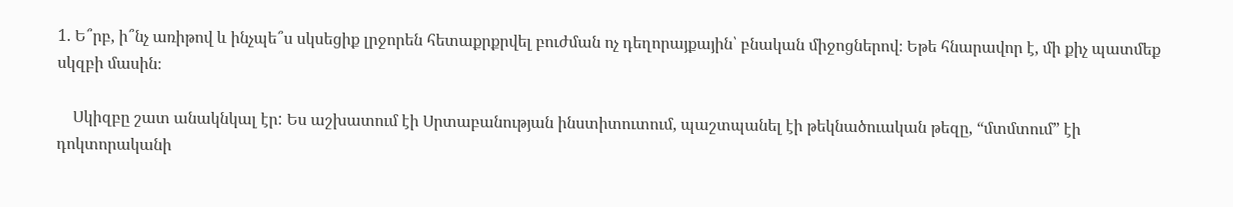1. Ե՞րբ, ի՞նչ առիթով և ինչպե՞ս սկսեցիք լրջորեն հետաքրքրվել բուժման ոչ դեղորայքային՝ բնական միջոցներով։ Եթե հնարավոր է, մի քիչ պատմեք սկզբի մասին։

    Սկիզբը շատ անակնկալ էր: Ես աշխատում էի Սրտաբանության ինստիտուտում, պաշտպանել էի թեկնածուական թեզը, “մտմտում” էի դոկտորականի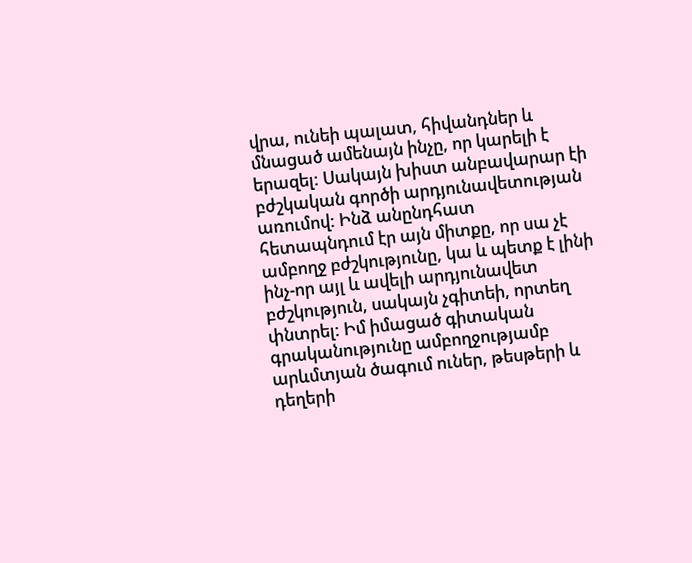վրա, ունեի պալատ, հիվանդներ և մնացած ամենայն ինչը, որ կարելի է երազել: Սակայն խիստ անբավարար էի բժշկական գործի արդյունավետության առումով: Ինձ անընդհատ հետապնդում էր այն միտքը, որ սա չէ ամբողջ բժշկությունը, կա և պետք է լինի ինչ-որ այլ և ավելի արդյունավետ բժշկություն, սակայն չգիտեի, որտեղ փնտրել: Իմ իմացած գիտական գրականությունը ամբողջությամբ արևմտյան ծագում ուներ, թեսթերի և դեղերի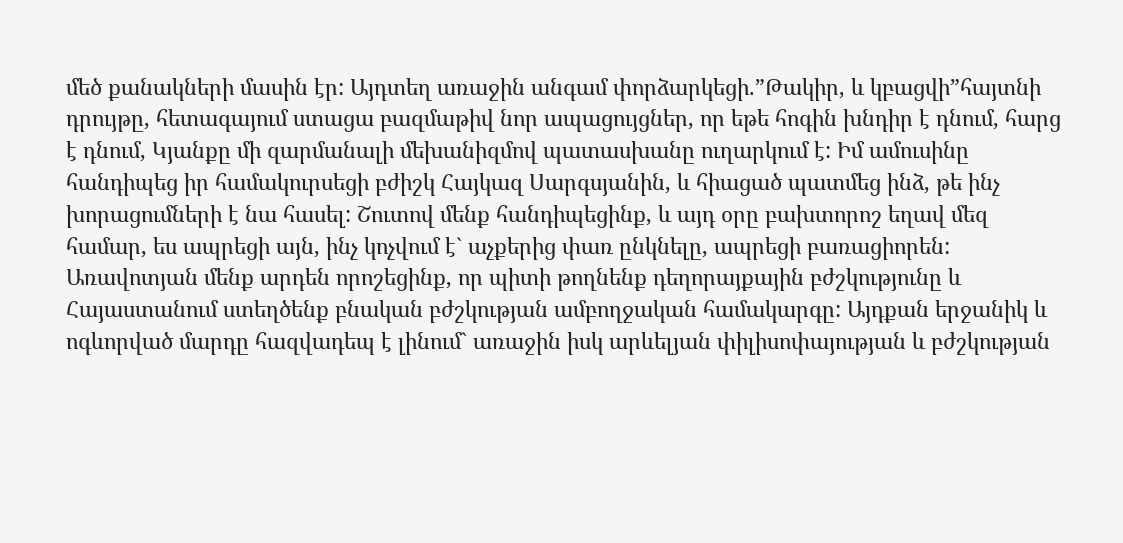մեծ քանակների մասին էր: Այդտեղ առաջին անգամ փորձարկեցի.”Թակիր, և կբացվի”հայտնի դրույթը, հետագայում ստացա բազմաթիվ նոր ապացույցներ, որ եթե հոգին խնդիր է դնում, հարց է դնում, Կյանքը մի զարմանալի մեխանիզմով պատասխանը ուղարկում է: Իմ ամուսինը հանդիպեց իր համակուրսեցի բժիշկ Հայկազ Սարգսյանին, և հիացած պատմեց ինձ, թե ինչ խորացումների է նա հասել: Շուտով մենք հանդիպեցինք, և այդ օրը բախտորոշ եղավ մեզ համար, ես ապրեցի այն, ինչ կոչվում է` աչքերից փառ ընկնելը, ապրեցի բառացիորեն: Առավոտյան մենք արդեն որոշեցինք, որ պիտի թողնենք դեղորայքային բժշկությունը և Հայաստանում ստեղծենք բնական բժշկության ամբողջական համակարգը: Այդքան երջանիկ և ոգևորված մարդը հազվադեպ է լինում` առաջին իսկ արևելյան փիլիսոփայության և բժշկության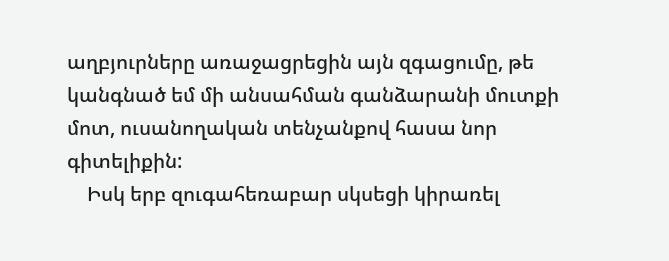աղբյուրները առաջացրեցին այն զգացումը, թե կանգնած եմ մի անսահման գանձարանի մուտքի մոտ, ուսանողական տենչանքով հասա նոր գիտելիքին:
    Իսկ երբ զուգահեռաբար սկսեցի կիրառել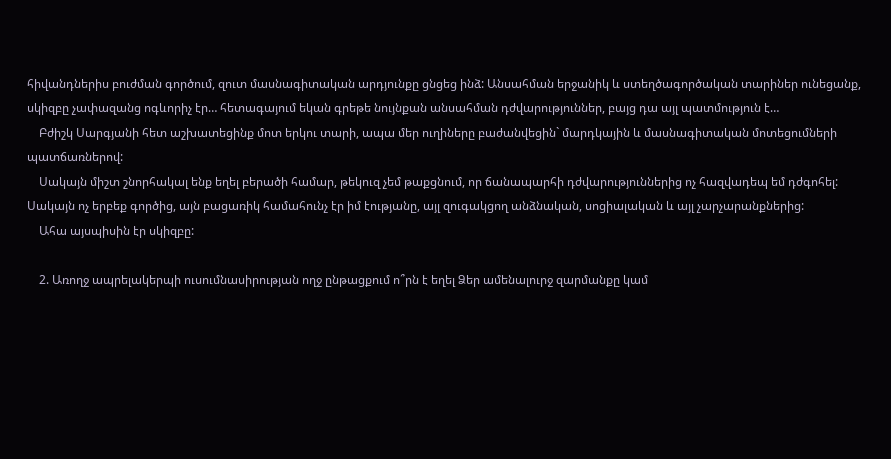հիվանդներիս բուժման գործում, զուտ մասնագիտական արդյունքը ցնցեց ինձ: Անսահման երջանիկ և ստեղծագործական տարիներ ունեցանք, սկիզբը չափազանց ոգևորիչ էր… հետագայում եկան գրեթե նույնքան անսահման դժվարություններ, բայց դա այլ պատմություն է…
    Բժիշկ Սարգյանի հետ աշխատեցինք մոտ երկու տարի, ապա մեր ուղիները բաժանվեցին` մարդկային և մասնագիտական մոտեցումների պատճառներով:
    Սակայն միշտ շնորհակալ ենք եղել բերածի համար, թեկուզ չեմ թաքցնում, որ ճանապարհի դժվարություններից ոչ հազվադեպ եմ դժգոհել: Սակայն ոչ երբեք գործից, այն բացառիկ համահունչ էր իմ էությանը, այլ զուգակցող անձնական, սոցիալական և այլ չարչարանքներից:
    Ահա այսպիսին էր սկիզբը:

    2. Առողջ ապրելակերպի ուսումնասիրության ողջ ընթացքում ո՞րն է եղել Ձեր ամենալուրջ զարմանքը կամ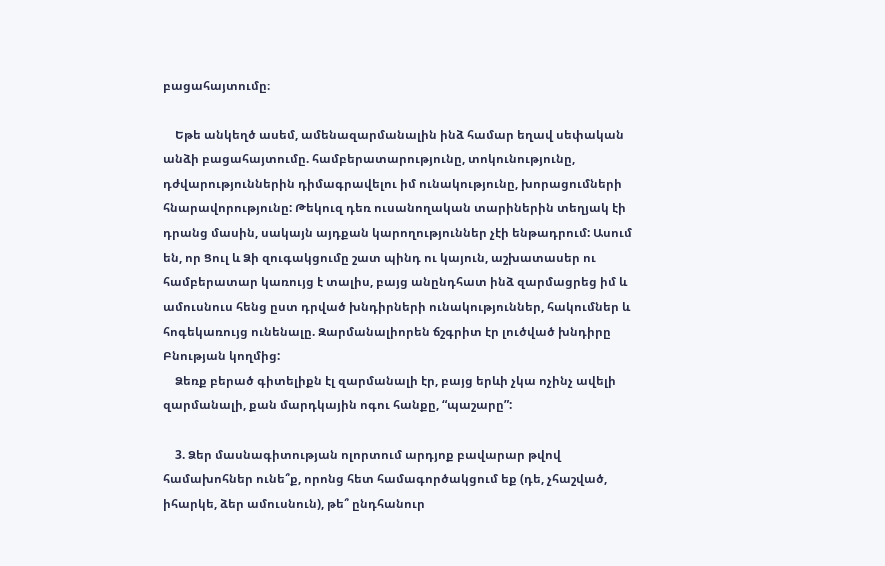բացահայտումը։

    Եթե անկեղծ ասեմ, ամենազարմանալին ինձ համար եղավ սեփական անձի բացահայտումը. համբերատարությունը, տոկունությունը, դժվարություններին դիմագրավելու իմ ունակությունը, խորացումների հնարավորությունը: Թեկուզ դեռ ուսանողական տարիներին տեղյակ էի դրանց մասին, սակայն այդքան կարողություններ չէի ենթադրում: Ասում են, որ Ցուլ և Ձի զուգակցումը շատ պինդ ու կայուն, աշխատասեր ու համբերատար կառույց է տալիս, բայց անընդհատ ինձ զարմացրեց իմ և ամուսնուս հենց ըստ դրված խնդիրների ունակություններ, հակումներ և հոգեկառույց ունենալը. Զարմանալիորեն ճշգրիտ էր լուծված խնդիրը Բնության կողմից:
    Ձեռք բերած գիտելիքն էլ զարմանալի էր, բայց երևի չկա ոչինչ ավելի զարմանալի, քան մարդկային ոգու հանքը, “պաշարը”:

    3. Ձեր մասնագիտության ոլորտում արդյոք բավարար թվով համախոհներ ունե՞ք, որոնց հետ համագործակցում եք (դե, չհաշված, իհարկե, ձեր ամուսնուն), թե՞ ընդհանուր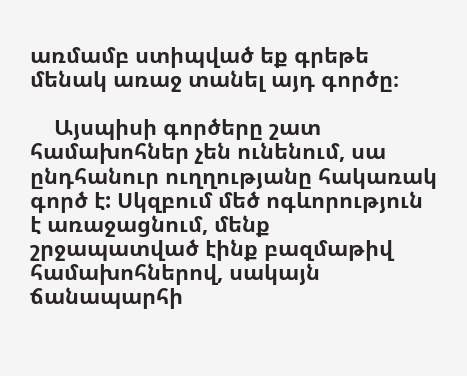առմամբ ստիպված եք գրեթե մենակ առաջ տանել այդ գործը։

    Այսպիսի գործերը շատ համախոհներ չեն ունենում, սա ընդհանուր ուղղությանը հակառակ գործ է: Սկզբում մեծ ոգևորություն է առաջացնում, մենք շրջապատված էինք բազմաթիվ համախոհներով, սակայն ճանապարհի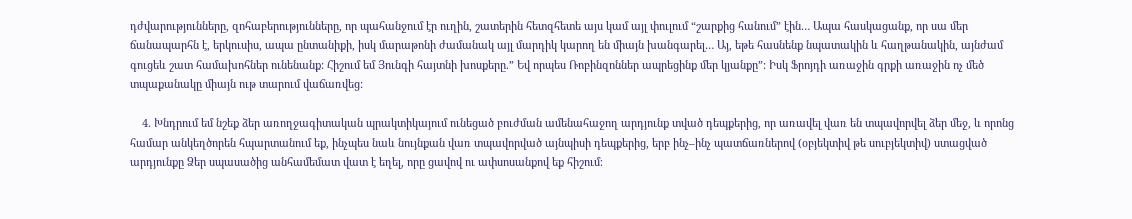դժվարությունները, զոհաբերությունները, որ պահանջում էր ուղին, շատերին հետզհետե այս կամ այլ փուլում “շարքից հանում” էին… Ապա հասկացանք, որ սա մեր ճանապարհն է, երկուսիս, ապա ընտանիքի, իսկ մարաթոնի ժամանակ այլ մարդիկ կարող են միայն խանգարել… Այ, եթե հասնենք նպատակին և հաղթանակին, այնժամ գուցեև շատ համախոհներ ունենանք: Հիշում եմ Յունգի հայտնի խոսքերը.” Եվ որպես Ռոբինզոններ ապրեցինք մեր կյանքը”: Իսկ Ֆրոյդի առաջին գրքի առաջին ոչ մեծ տպաքանակը միայն ութ տարում վաճառվեց:

    4. Խնդրում եմ նշեք ձեր առողջագիտական պրակտիկայում ունեցած բուժման ամենահաջող արդյունք տված դեպքերից, որ առավել վառ են տպավորվել ձեր մեջ, և որոնց համար անկեղծորեն հպարտանում եք, ինչպես նաև նույնքան վառ տպավորված այնպիսի դեպքերից, երբ ինչ–ինչ պատճառներով (օբյեկտիվ թե սուբյեկտիվ) ստացված արդյունքը Ձեր սպասածից անհամեմատ վատ է եղել, որը ցավով ու ափսոսանքով եք հիշում։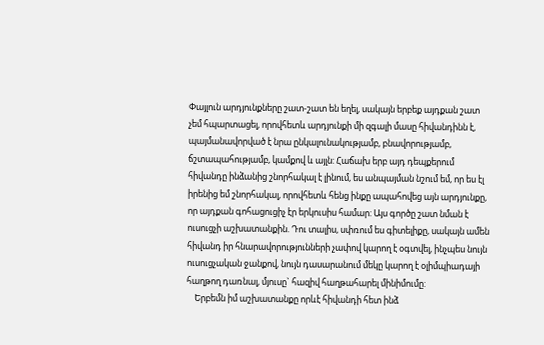Փայլուն արդյունքները շատ-շատ են եղել, սակայն երբեք այդքան շատ չեմ հպարտացել, որովհետև արդյունքի մի զգալի մասը հիվանդինն է, պայմանավորված է նրա ընկալունակությամբ, բնավորությամբ, ճշտապահությամբ, կամքով և այլն: Հաճախ երբ այդ դեպքերում հիվանդը ինձանից շնորհակալ է լինում, ես անպայման նշում եմ, որ ես էլ իրենից եմ շնորհակալ, որովհետև հենց ինքը ապահովեց այն արդյունքը, որ այդքան գոհացուցիչ էր երկուսիս համար: Այս գործը շատ նման է ուսուցչի աշխատանքին. Դու տալիս, սփռում ես գիտելիքը, սակայն ամեն հիվանդ իր հնարավորությունների չափով կարող է օգտվել, ինչպես նույն ուսուցչական ջանքով, նույն դասարանում մեկը կարող է օլիմպիադայի հաղթող դառնալ, մյուսը` հազիվ հաղթահարել մինիմումը:
    Երբեմն իմ աշխատանքը որևէ հիվանդի հետ ինձ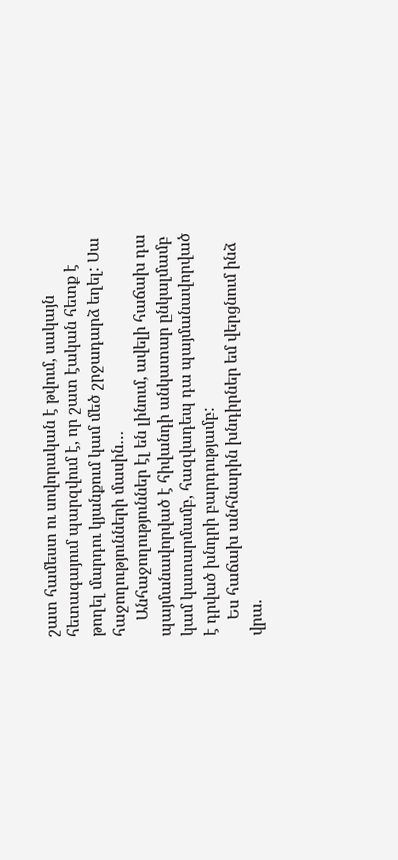շատ համեստ ու սովորական է թվում, սակայն հետագայում պարզվում է, որ շատ էական հետք է թողել մարդու կյանքում կամ մեծ շրջադարձ եղել: Սա հաջողությունների մասին…
    Անհաջողություններ էլ են լինում, ավելի հաճախ դա պայմանավորված է հիվանդի անկատար ընկալմամբ կամ կատարմամբ, հազվադեպ դա պայմանավորված է դրված խնդրի բարդությամբ:
    Ես հաճախ անհնարին խնդիրներ եմ վերցնում ինձ վրա.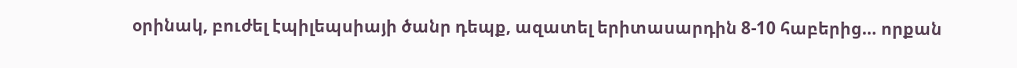օրինակ, բուժել էպիլեպսիայի ծանր դեպք, ազատել երիտասարդին 8-10 հաբերից… որքան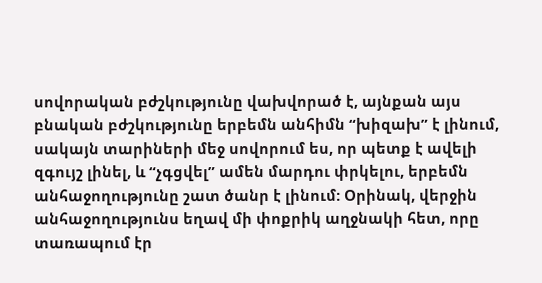սովորական բժշկությունը վախվորած է, այնքան այս բնական բժշկությունը երբեմն անհիմն “խիզախ” է լինում, սակայն տարիների մեջ սովորում ես, որ պետք է ավելի զգույշ լինել, և “չգցվել” ամեն մարդու փրկելու, երբեմն անհաջողությունը շատ ծանր է լինում: Օրինակ, վերջին անհաջողությունս եղավ մի փոքրիկ աղջնակի հետ, որը տառապում էր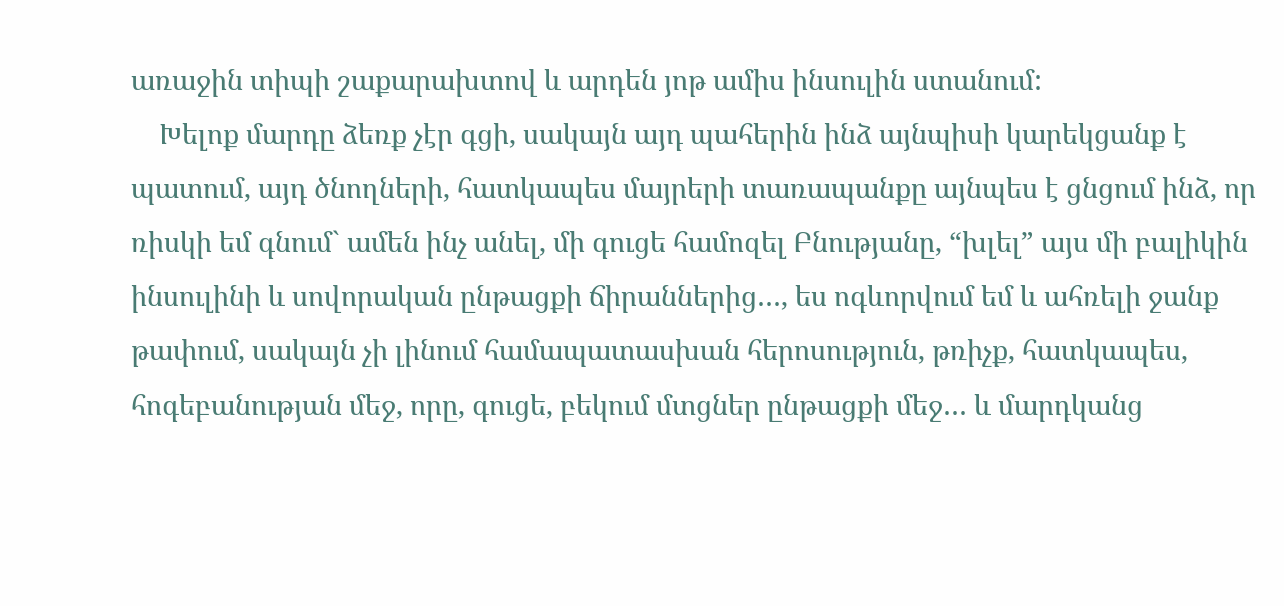առաջին տիպի շաքարախտով և արդեն յոթ ամիս ինսուլին ստանում:
    Խելոք մարդը ձեռք չէր գցի, սակայն այդ պահերին ինձ այնպիսի կարեկցանք է պատում, այդ ծնողների, հատկապես մայրերի տառապանքը այնպես է ցնցում ինձ, որ ռիսկի եմ գնում` ամեն ինչ անել, մի գուցե համոզել Բնությանը, “խլել” այս մի բալիկին ինսուլինի և սովորական ընթացքի ճիրաններից…, ես ոգևորվում եմ և ահռելի ջանք թափում, սակայն չի լինում համապատասխան հերոսություն, թռիչք, հատկապես, հոգեբանության մեջ, որը, գուցե, բեկում մտցներ ընթացքի մեջ… և մարդկանց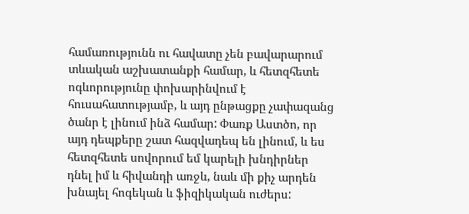համառությունն ու հավատը չեն բավարարում տևական աշխատանքի համար, և հետզհետե ոգևորությունը փոխարինվում է հուսահատությամբ, և այդ ընթացքը չափազանց ծանր է լինում ինձ համար: Փառք Աստծո, որ այդ դեպքերը շատ հազվադեպ են լինում, և ես հետզհետե սովորում եմ կարելի խնդիրներ դնել իմ և հիվանդի առջև, նաև մի քիչ արդեն խնայել հոգեկան և ֆիզիկական ուժերս: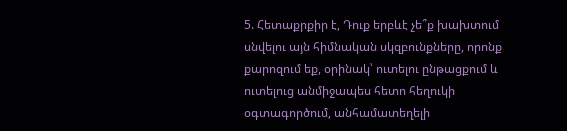5. Հետաքրքիր է, Դուք երբևէ չե՞ք խախտում սնվելու այն հիմնական սկզբունքները, որոնք քարոզում եք, օրինակ՝ ուտելու ընթացքում և ուտելուց անմիջապես հետո հեղուկի օգտագործում, անհամատեղելի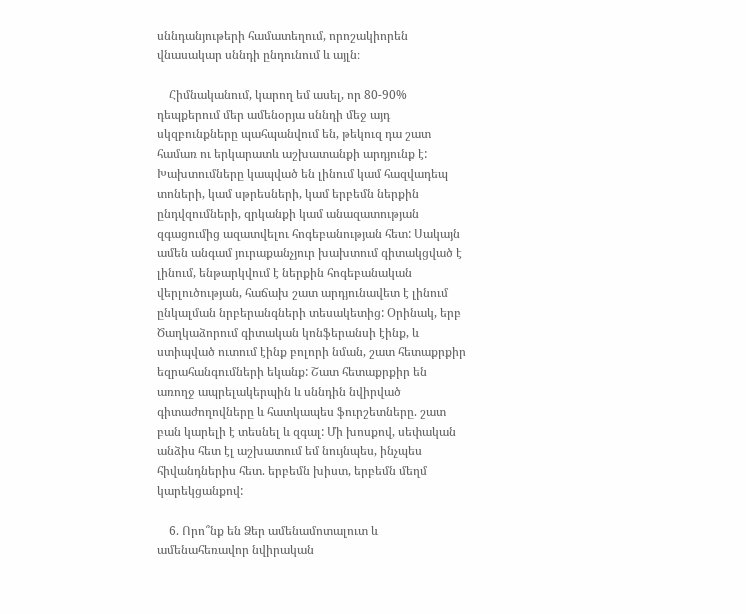սննդանյութերի համատեղում, որոշակիորեն վնասակար սննդի ընդունում և այլն։

    Հիմնականում, կարող եմ ասել, որ 80-90% դեպքերում մեր ամենօրյա սննդի մեջ այդ սկզբունքները պահպանվում են, թեկուզ դա շատ համառ ու երկարատև աշխատանքի արդյունք է: Խախտումները կապված են լինում կամ հազվադեպ տոների, կամ սթրեսների, կամ երբեմն ներքին ընդվզումների, զրկանքի կամ անազատության զգացումից ազատվելու հոգեբանության հետ: Սակայն ամեն անգամ յուրաքանչյուր խախտում գիտակցված է լինում, ենթարկվում է ներքին հոգեբանական վերլուծության, հաճախ շատ արդյունավետ է լինում ընկալման նրբերանգների տեսակետից: Օրինակ, երբ Ծաղկաձորում գիտական կոնֆերանսի էինք, և ստիպված ուտում էինք բոլորի նման, շատ հետաքրքիր եզրահանգումների եկանք: Շատ հետաքրքիր են առողջ ապրելակերպին և սննդին նվիրված գիտաժողովները և հատկապես ֆուրշետները. շատ բան կարելի է տեսնել և զգալ: Մի խոսքով, սեփական անձիս հետ էլ աշխատում եմ նույնպես, ինչպես հիվանդներիս հետ. երբեմն խիստ, երբեմն մեղմ կարեկցանքով:

    6. Որո՞նք են Ձեր ամենամոտալուտ և ամենահեռավոր նվիրական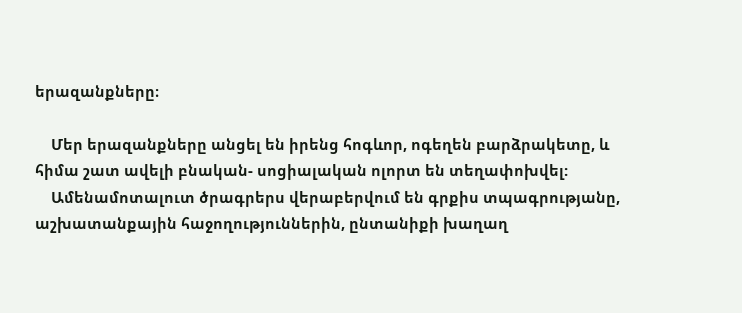երազանքները։

    Մեր երազանքները անցել են իրենց հոգևոր, ոգեղեն բարձրակետը, և հիմա շատ ավելի բնական- սոցիալական ոլորտ են տեղափոխվել:
    Ամենամոտալուտ ծրագրերս վերաբերվում են գրքիս տպագրությանը, աշխատանքային հաջողություններին, ընտանիքի խաղաղ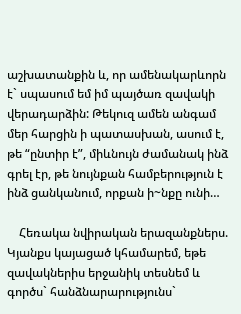աշխատանքին և, որ ամենակարևորն է` սպասում եմ իմ պայծառ զավակի վերադարձին: Թեկուզ ամեն անգամ մեր հարցին ի պատասխան, ասում է, թե “ընտիր է”, միևնույն ժամանակ ինձ գրել էր, թե նույնքան համբերություն է ինձ ցանկանում, որքան ի~նքը ունի…

    Հեռակա նվիրական երազանքներս. Կյանքս կայացած կհամարեմ, եթե զավակներիս երջանիկ տեսնեմ և գործս` հանձնարարությունս`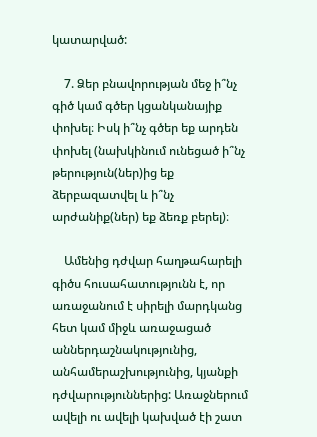կատարված:

    7. Ձեր բնավորության մեջ ի՞նչ գիծ կամ գծեր կցանկանայիք փոխել։ Իսկ ի՞նչ գծեր եք արդեն փոխել (նախկինում ունեցած ի՞նչ թերություն(ներ)ից եք ձերբազատվել և ի՞նչ արժանիք(ներ) եք ձեռք բերել)։

    Ամենից դժվար հաղթահարելի գիծս հուսահատությունն է, որ առաջանում է սիրելի մարդկանց հետ կամ միջև առաջացած աններդաշնակությունից, անհամերաշխությունից, կյանքի դժվարություններից: Առաջներում ավելի ու ավելի կախված էի շատ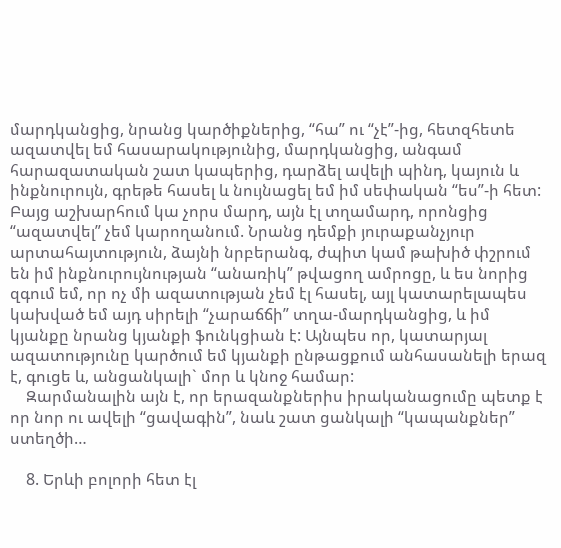մարդկանցից, նրանց կարծիքներից, “հա” ու “չէ”-ից, հետզհետե ազատվել եմ հասարակությունից, մարդկանցից, անգամ հարազատական շատ կապերից, դարձել ավելի պինդ, կայուն և ինքնուրույն, գրեթե հասել և նույնացել եմ իմ սեփական “ես”-ի հետ: Բայց աշխարհում կա չորս մարդ, այն էլ տղամարդ, որոնցից “ազատվել” չեմ կարողանում. Նրանց դեմքի յուրաքանչյուր արտահայտություն, ձայնի նրբերանգ, ժպիտ կամ թախիծ փշրում են իմ ինքնուրույնության “անառիկ” թվացող ամրոցը, և ես նորից զգում եմ, որ ոչ մի ազատության չեմ էլ հասել, այլ կատարելապես կախված եմ այդ սիրելի “չարաճճի” տղա-մարդկանցից, և իմ կյանքը նրանց կյանքի ֆունկցիան է: Այնպես որ, կատարյալ ազատությունը կարծում եմ կյանքի ընթացքում անհասանելի երազ է, գուցե և, անցանկալի` մոր և կնոջ համար:
    Զարմանալին այն է, որ երազանքներիս իրականացումը պետք է որ նոր ու ավելի “ցավագին”, նաև շատ ցանկալի “կապանքներ” ստեղծի…

    8. Երևի բոլորի հետ էլ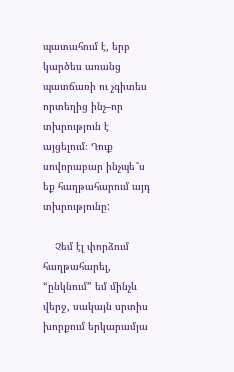պատահում է, երբ կարծես առանց պատճառի ու չգիտես որտեղից ինչ–որ տխրություն է այցելում։ Դուք սովորաբար ինչպե՞ս եք հաղթահարում այդ տխրությունը:

    Չեմ էլ փորձում հաղթահարել, “ընկնում” եմ մինչև վերջ, սակայն սրտիս խորքում երկարամյա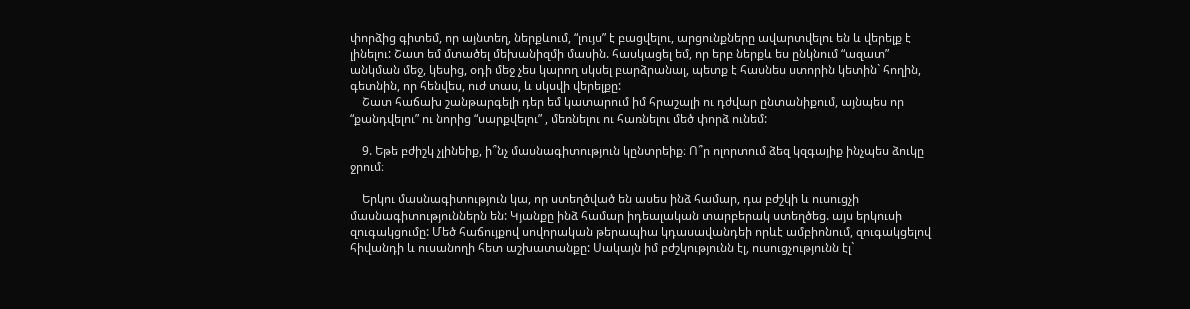փորձից գիտեմ, որ այնտեղ, ներքևում, “լույս” է բացվելու, արցունքները ավարտվելու են և վերելք է լինելու: Շատ եմ մտածել մեխանիզմի մասին. հասկացել եմ, որ երբ ներքև ես ընկնում “ազատ” անկման մեջ, կեսից, օդի մեջ չես կարող սկսել բարձրանալ, պետք է հասնես ստորին կետին` հողին, գետնին, որ հենվես, ուժ տաս, և սկսվի վերելքը:
    Շատ հաճախ շանթարգելի դեր եմ կատարում իմ հրաշալի ու դժվար ընտանիքում, այնպես որ “քանդվելու” ու նորից “սարքվելու” , մեռնելու ու հառնելու մեծ փորձ ունեմ:

    9. Եթե բժիշկ չլինեիք, ի՞նչ մասնագիտություն կընտրեիք։ Ո՞ր ոլորտում ձեզ կզգայիք ինչպես ձուկը ջրում։

    Երկու մասնագիտություն կա, որ ստեղծված են ասես ինձ համար, դա բժշկի և ուսուցչի մասնագիտություններն են: Կյանքը ինձ համար իդեալական տարբերակ ստեղծեց. այս երկուսի զուգակցումը: Մեծ հաճույքով սովորական թերապիա կդասավանդեի որևէ ամբիոնում, զուգակցելով հիվանդի և ուսանողի հետ աշխատանքը: Սակայն իմ բժշկությունն էլ, ուսուցչությունն էլ`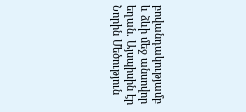բովանդակությամբ և ձևի մեջ անսովոր եղան. Այսպիսին էր Նորին Մեծություն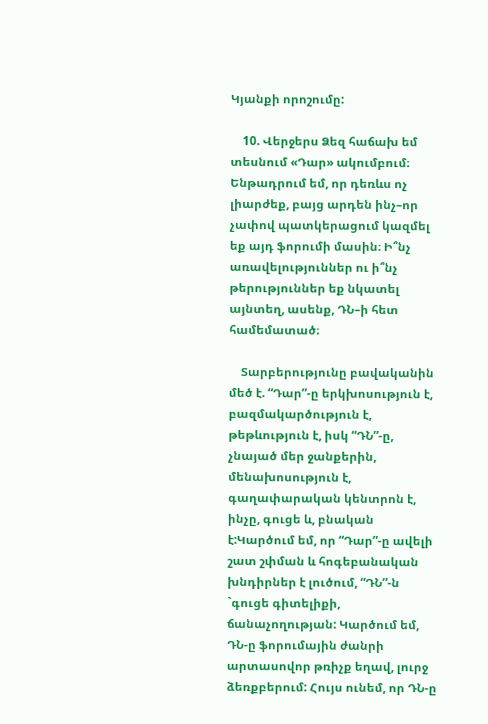Կյանքի որոշումը:

    10. Վերջերս Ձեզ հաճախ եմ տեսնում «Դար» ակումբում։ Ենթադրում եմ, որ դեռևս ոչ լիարժեք, բայց արդեն ինչ–որ չափով պատկերացում կազմել եք այդ ֆորումի մասին։ Ի՞նչ առավելություններ ու ի՞նչ թերություններ եք նկատել այնտեղ, ասենք, ԴՆ–ի հետ համեմատած։

    Տարբերությունը բավականին մեծ է. “Դար”-ը երկխոսություն է, բազմակարծություն է, թեթևություն է, իսկ “ԴՆ”-ը, չնայած մեր ջանքերին, մենախոսություն է, գաղափարական կենտրոն է, ինչը, գուցե և, բնական է:Կարծում եմ, որ “Դար”-ը ավելի շատ շփման և հոգեբանական խնդիրներ է լուծում, “ԴՆ”-ն `գուցե գիտելիքի, ճանաչողության: Կարծում եմ, ԴՆ-ը ֆորումային ժանրի արտասովոր թռիչք եղավ, լուրջ ձեռքբերում: Հույս ունեմ, որ ԴՆ-ը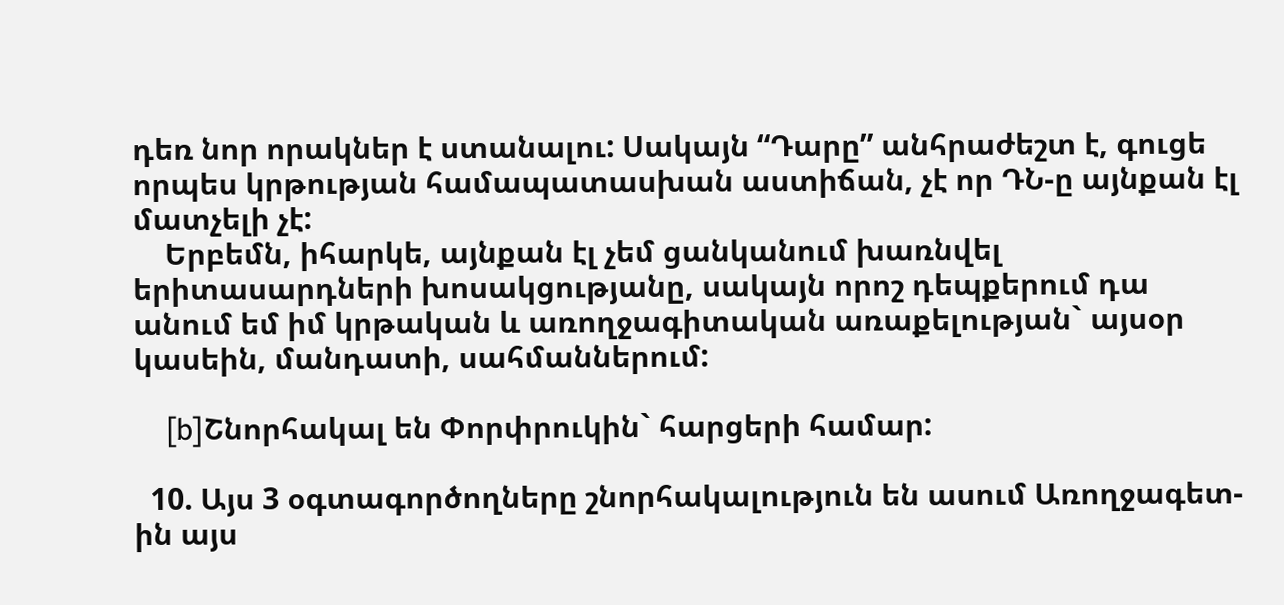դեռ նոր որակներ է ստանալու: Սակայն “Դարը” անհրաժեշտ է, գուցե որպես կրթության համապատասխան աստիճան, չէ որ ԴՆ-ը այնքան էլ մատչելի չէ:
    Երբեմն, իհարկե, այնքան էլ չեմ ցանկանում խառնվել երիտասարդների խոսակցությանը, սակայն որոշ դեպքերում դա անում եմ իմ կրթական և առողջագիտական առաքելության` այսօր կասեին, մանդատի, սահմաններում:

    [b]Շնորհակալ են Փորփրուկին` հարցերի համար:

  10. Այս 3 օգտագործողները շնորհակալություն են ասում Առողջագետ-ին այս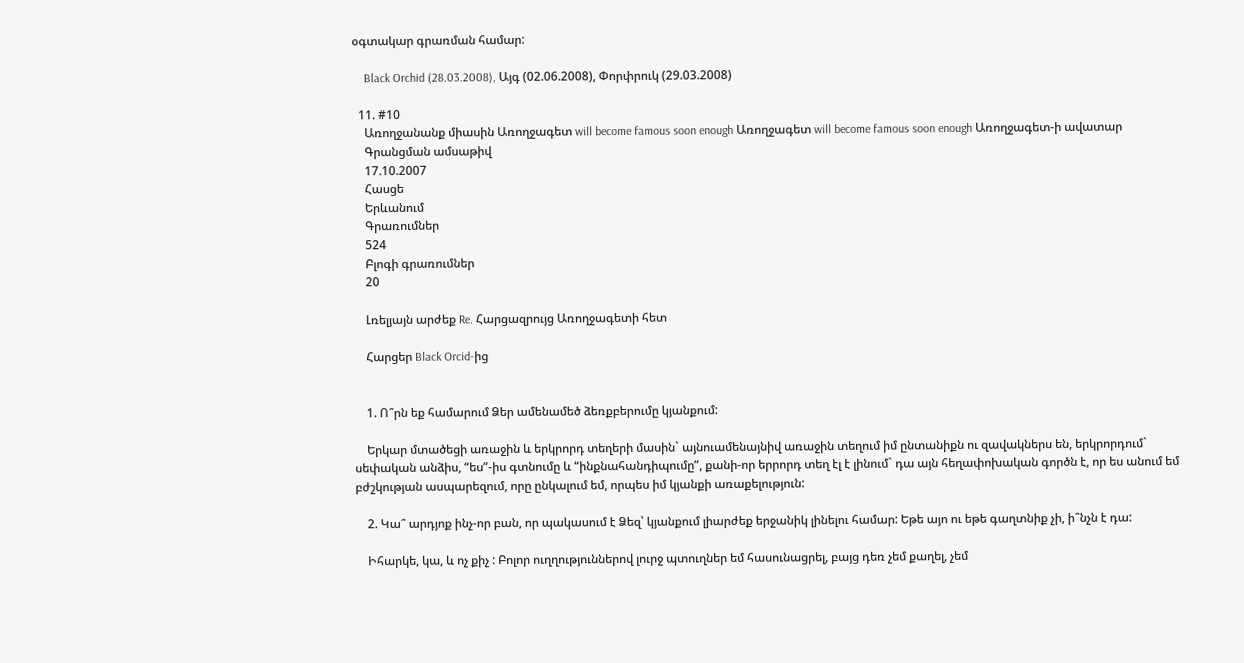օգտակար գրառման համար:

    Black Orchid (28.03.2008), Այգ (02.06.2008), Փորփրուկ (29.03.2008)

  11. #10
    Առողջանանք միասին Առողջագետ will become famous soon enough Առողջագետ will become famous soon enough Առողջագետ-ի ավատար
    Գրանցման ամսաթիվ
    17.10.2007
    Հասցե
    Երևանում
    Գրառումներ
    524
    Բլոգի գրառումներ
    20

    Լռելյայն արժեք Re. Հարցազրույց Առողջագետի հետ

    Հարցեր Black Orcid-ից


    1. Ո՞րն եք համարում Ձեր ամենամեծ ձեռքբերումը կյանքում:

    Երկար մտածեցի առաջին և երկրորդ տեղերի մասին` այնուամենայնիվ առաջին տեղում իմ ընտանիքն ու զավակներս են, երկրորդում` սեփական անձիս, “ես”-իս գտնումը և “ինքնահանդիպումը”, քանի-որ երրորդ տեղ էլ է լինում` դա այն հեղափոխական գործն է, որ ես անում եմ բժշկության ասպարեզում, որը ընկալում եմ, որպես իմ կյանքի առաքելություն:

    2. Կա՞ արդյոք ինչ-որ բան, որ պակասում է Ձեզ՝ կյանքում լիարժեք երջանիկ լինելու համար: Եթե այո ու եթե գաղտնիք չի, ի՞նչն է դա:

    Իհարկե, կա, և ոչ քիչ : Բոլոր ուղղություններով լուրջ պտուղներ եմ հասունացրել, բայց դեռ չեմ քաղել, չեմ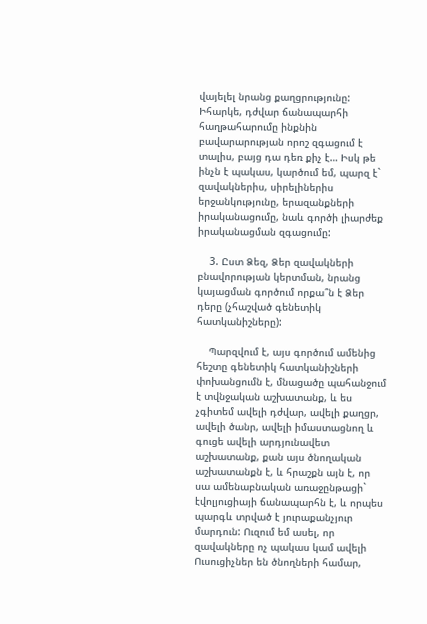վայելել նրանց քաղցրությունը: Իհարկե, դժվար ճանապարհի հաղթահարումը ինքնին բավարարության որոշ զգացում է տալիս, բայց դա դեռ քիչ է… Իսկ թե ինչն է պակաս, կարծում եմ, պարզ է` զավակներիս, սիրելիներիս երջանկությունը, երազանքների իրականացումը, նաև գործի լիարժեք իրականացման զգացումը:

    3. Ըստ Ձեզ, Ձեր զավակների բնավորության կերտման, նրանց կայացման գործում որքա՞ն է Ձեր դերը (չհաշված գենետիկ հատկանիշները):

    Պարզվում է, այս գործում ամենից հեշտը գենետիկ հատկանիշների փոխանցումն է, մնացածը պահանջում է տվնջական աշխատանք, և ես չգիտեմ ավելի դժվար, ավելի քաղցր, ավելի ծանր, ավելի իմաստացնող և գուցե ավելի արդյունավետ աշխատանք, քան այս ծնողական աշխատանքն է, և հրաշքն այն է, որ սա ամենաբնական առաջընթացի` էվոլյուցիայի ճանապարհն է, և որպես պարգև տրված է յուրաքանչյուր մարդուն: Ուզում եմ ասել, որ զավակները ոչ պակաս կամ ավելի Ուսուցիչներ են ծնողների համար,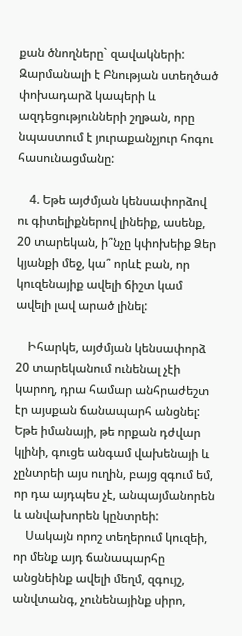քան ծնողները` զավակների: Զարմանալի է Բնության ստեղծած փոխադարձ կապերի և ազդեցությունների շղթան, որը նպաստում է յուրաքանչյուր հոգու հասունացմանը:

    4. Եթե այժմյան կենսափորձով ու գիտելիքներով լինեիք, ասենք, 20 տարեկան, ի՞նչը կփոխեիք Ձեր կյանքի մեջ, կա՞ որևէ բան, որ կուզենայիք ավելի ճիշտ կամ ավելի լավ արած լինել:

    Իհարկե, այժմյան կենսափորձ 20 տարեկանում ունենալ չէի կարող, դրա համար անհրաժեշտ էր այսքան ճանապարհ անցնել: Եթե իմանայի, թե որքան դժվար կլինի, գուցե անգամ վախենայի և չընտրեի այս ուղին, բայց զգում եմ, որ դա այդպես չէ, անպայմանորեն և անվախորեն կընտրեի:
    Սակայն որոշ տեղերում կուզեի, որ մենք այդ ճանապարհը անցնեինք ավելի մեղմ, զգույշ, անվտանգ, չունենայինք սիրո,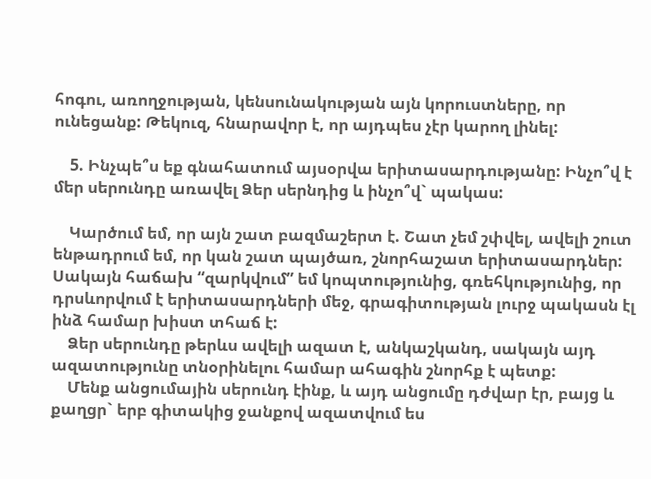հոգու, առողջության, կենսունակության այն կորուստները, որ ունեցանք: Թեկուզ, հնարավոր է, որ այդպես չէր կարող լինել:

    5. Ինչպե՞ս եք գնահատում այսօրվա երիտասարդությանը: Ինչո՞վ է մեր սերունդը առավել Ձեր սերնդից և ինչո՞վ` պակաս:

    Կարծում եմ, որ այն շատ բազմաշերտ է. Շատ չեմ շփվել, ավելի շուտ ենթադրում եմ, որ կան շատ պայծառ, շնորհաշատ երիտասարդներ: Սակայն հաճախ “զարկվում” եմ կոպտությունից, գռեհկությունից, որ դրսևորվում է երիտասարդների մեջ, գրագիտության լուրջ պակասն էլ ինձ համար խիստ տհաճ է:
    Ձեր սերունդը թերևս ավելի ազատ է, անկաշկանդ, սակայն այդ ազատությունը տնօրինելու համար ահագին շնորհք է պետք:
    Մենք անցումային սերունդ էինք, և այդ անցումը դժվար էր, բայց և քաղցր` երբ գիտակից ջանքով ազատվում ես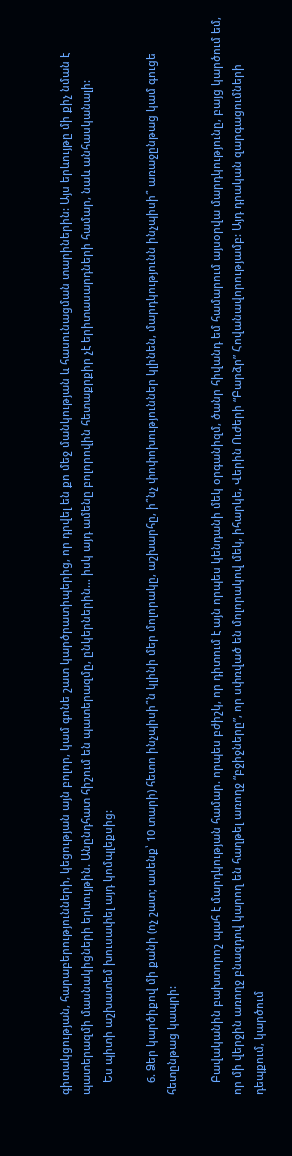գիտակցության, հարաբերությունների, կեցության այն բոլոր, կամ գոնե շատ կարծրատիպերից, որ դրվել են քո մեջ մանկության և հասունացման տարիներին: Այս երևույթը մի քիչ նման է պատերազմի մասնակիցների երևույթին. Անընդհատ հիշում են պատերազմը, ընկերներին… իսկ այդ ամենը բոլորովին հետաքրքիր չէ երիտասարդների համար, նաև անհասկանալի:
    Ես պիտի աշխատեմ խուսափել այդ կոմպլեքսից:

    6. Ձեր կարծիքով մի քանի (ոչ շատ; ասենք՝ 10 տարի) հետո ինչպիսի՞ն կլինի մեր մոլորակը, աշխարհը, ի՞նչ փոփոխություններ կլինեն, մարդկությունն ինչպիսի՞ առաջընթաց կամ գուցե հետընթաց կապրի:

    Բավականին բախտորոշ պահ է մարդկության համար. որպես բժիշկ, որ դիտում է այն որպես կենդանի մեկ օրգանիզմ, ծանր հիվանդ եմ համարում այսօրվա մարդկությունը, բայց կարծում եմ, որ մի վերջին առողջ բնազդով կարող են հաղթել առողջ “բջիջները”, որ սփռված են մոլորակով մեկ, իհարկե, Վերին Ուժերի “Բարձր” Հովանավորությամբ: Այդ դրական զարգացումների դեպքում, կարծում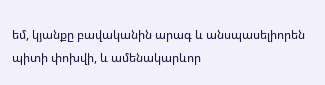եմ, կյանքը բավականին արագ և անսպասելիորեն պիտի փոխվի, և ամենակարևոր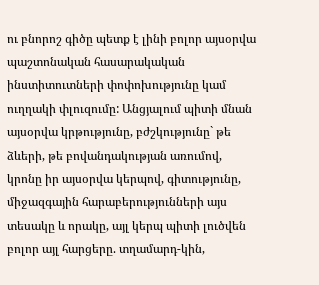ու բնորոշ գիծը պետք է լինի բոլոր այսօրվա պաշտոնական հասարակական ինստիտուտների փոփոխությունը կամ ուղղակի փլուզումը: Անցյալում պիտի մնան այսօրվա կրթությունը, բժշկությունը` թե ձևերի, թե բովանդակության առումով, կրոնը իր այսօրվա կերպով, գիտությունը, միջազգային հարաբերությունների այս տեսակը և որակը, այլ կերպ պիտի լուծվեն բոլոր այլ հարցերը. տղամարդ-կին,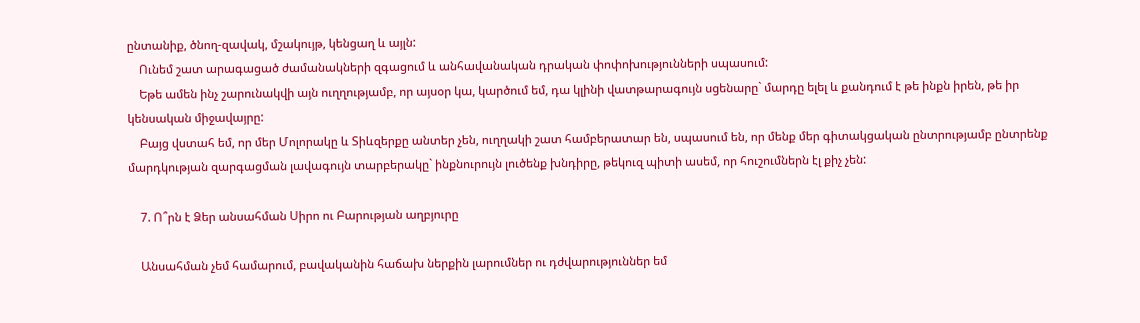ընտանիք, ծնող-զավակ, մշակույթ, կենցաղ և այլն:
    Ունեմ շատ արագացած ժամանակների զգացում և անհավանական դրական փոփոխությունների սպասում:
    Եթե ամեն ինչ շարունակվի այն ուղղությամբ, որ այսօր կա, կարծում եմ, դա կլինի վատթարագույն սցենարը` մարդը ելել և քանդում է թե ինքն իրեն, թե իր կենսական միջավայրը:
    Բայց վստահ եմ, որ մեր Մոլորակը և Տիևզերքը անտեր չեն, ուղղակի շատ համբերատար են, սպասում են, որ մենք մեր գիտակցական ընտրությամբ ընտրենք մարդկության զարգացման լավագույն տարբերակը` ինքնուրույն լուծենք խնդիրը, թեկուզ պիտի ասեմ, որ հուշումներն էլ քիչ չեն:

    7. Ո՞րն է Ձեր անսահման Սիրո ու Բարության աղբյուրը

    Անսահման չեմ համարում, բավականին հաճախ ներքին լարումներ ու դժվարություններ եմ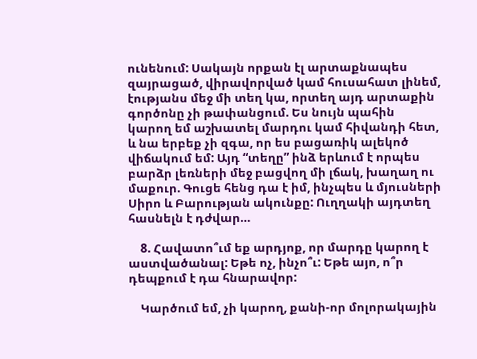ունենում: Սակայն որքան էլ արտաքնապես զայրացած, վիրավորված կամ հուսահատ լինեմ, էությանս մեջ մի տեղ կա, որտեղ այդ արտաքին գործոնը չի թափանցում. Ես նույն պահին կարող եմ աշխատել մարդու կամ հիվանդի հետ, և նա երբեք չի զգա, որ ես բացառիկ ալեկոծ վիճակում եմ: Այդ “տեղը” ինձ երևում է որպես բարձր լեռների մեջ բացվող մի լճակ, խաղաղ ու մաքուր. Գուցե հենց դա է իմ, ինչպես և մյուսների Սիրո և Բարության ակունքը: Ուղղակի այդտեղ հասնելն է դժվար…

    8. Հավատո՞ւմ եք արդյոք, որ մարդը կարող է աստվածանալ: Եթե ոչ, ինչո՞ւ: Եթե այո, ո՞ր դեպքում է դա հնարավոր:

    Կարծում եմ, չի կարող, քանի-որ մոլորակային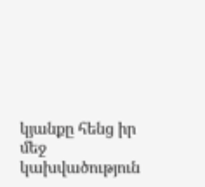կյանքը հենց իր մեջ կախվածություն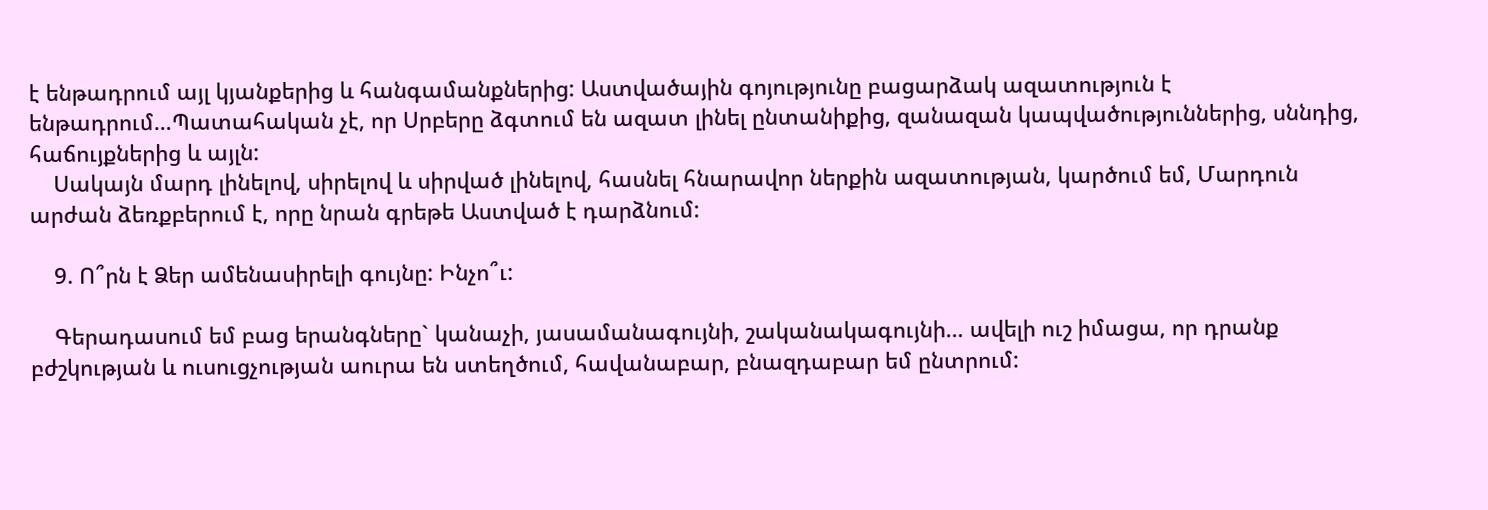է ենթադրում այլ կյանքերից և հանգամանքներից: Աստվածային գոյությունը բացարձակ ազատություն է ենթադրում…Պատահական չէ, որ Սրբերը ձգտում են ազատ լինել ընտանիքից, զանազան կապվածություններից, սննդից, հաճույքներից և այլն:
    Սակայն մարդ լինելով, սիրելով և սիրված լինելով, հասնել հնարավոր ներքին ազատության, կարծում եմ, Մարդուն արժան ձեռքբերում է, որը նրան գրեթե Աստված է դարձնում:

    9. Ո՞րն է Ձեր ամենասիրելի գույնը: Ինչո՞ւ:

    Գերադասում եմ բաց երանգները` կանաչի, յասամանագույնի, շականակագույնի… ավելի ուշ իմացա, որ դրանք բժշկության և ուսուցչության աուրա են ստեղծում, հավանաբար, բնազդաբար եմ ընտրում: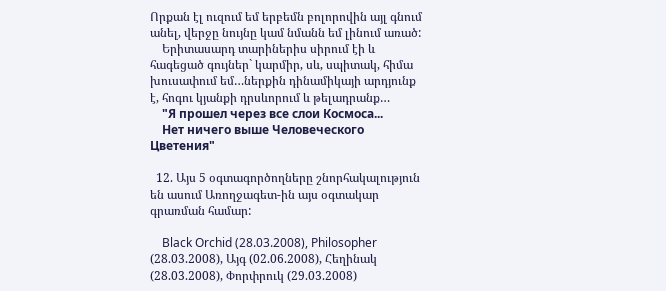Որքան էլ ուզում եմ երբեմն բոլորովին այլ գնում անել, վերջը նույնը կամ նմանն եմ լինում առած:
    Երիտասարդ տարիներիս սիրում էի և հագեցած գույներ` կարմիր, սև, սպիտակ, հիմա խուսափում եմ…ներքին դինամիկայի արդյունք է, հոգու կյանքի դրսևորում և թելադրանք…
    "Я прошел через все слои Космоса...
    Нет ничего выше Человеческого Цветения"

  12. Այս 5 օգտագործողները շնորհակալություն են ասում Առողջագետ-ին այս օգտակար գրառման համար:

    Black Orchid (28.03.2008), Philosopher (28.03.2008), Այգ (02.06.2008), Հեղինակ (28.03.2008), Փորփրուկ (29.03.2008)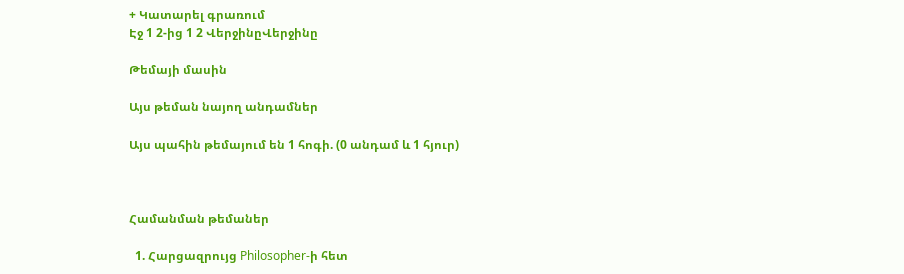+ Կատարել գրառում
Էջ 1 2-ից 1 2 ՎերջինըՎերջինը

Թեմայի մասին

Այս թեման նայող անդամներ

Այս պահին թեմայում են 1 հոգի. (0 անդամ և 1 հյուր)



Համանման թեմաներ

  1. Հարցազրույց Philosopher-ի հետ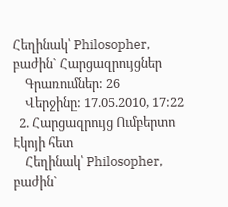Հեղինակ՝ Philosopher, բաժին` Հարցազրույցներ
    Գրառումներ: 26
    Վերջինը: 17.05.2010, 17:22
  2. Հարցազրույց Ումբերտո Էկոյի հետ
    Հեղինակ՝ Philosopher, բաժին`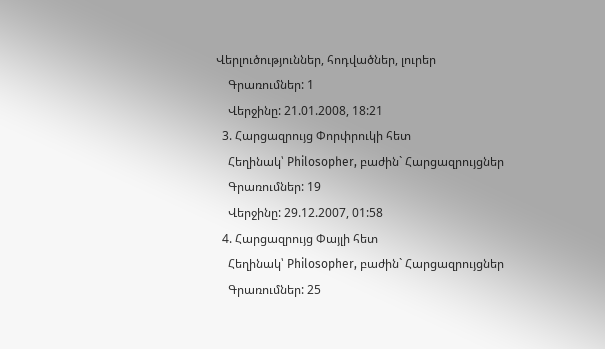Վերլուծություններ, հոդվածներ, լուրեր
    Գրառումներ: 1
    Վերջինը: 21.01.2008, 18:21
  3. Հարցազրույց Փորփրուկի հետ
    Հեղինակ՝ Philosopher, բաժին` Հարցազրույցներ
    Գրառումներ: 19
    Վերջինը: 29.12.2007, 01:58
  4. Հարցազրույց Փայլի հետ
    Հեղինակ՝ Philosopher, բաժին` Հարցազրույցներ
    Գրառումներ: 25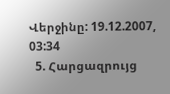Վերջինը: 19.12.2007, 03:34
  5. Հարցազրույց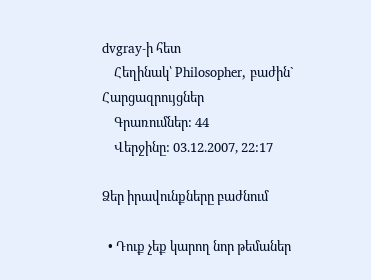dvgray-ի հետ
    Հեղինակ՝ Philosopher, բաժին` Հարցազրույցներ
    Գրառումներ: 44
    Վերջինը: 03.12.2007, 22:17

Ձեր իրավունքները բաժնում

  • Դուք չեք կարող նոր թեմաներ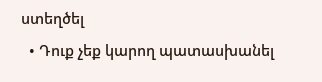ստեղծել
  • Դուք չեք կարող պատասխանել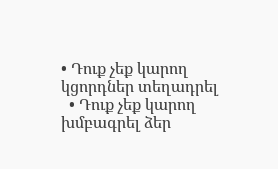• Դուք չեք կարող կցորդներ տեղադրել
  • Դուք չեք կարող խմբագրել ձեր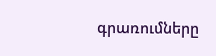գրառումները